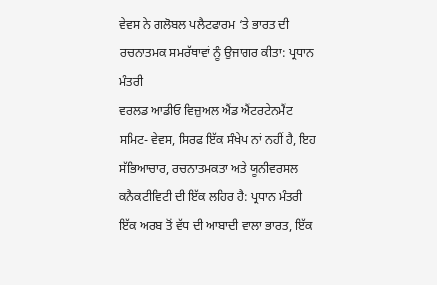ਵੇਵਸ ਨੇ ਗਲੋਬਲ ਪਲੈਟਫਾਰਮ ‘ਤੇ ਭਾਰਤ ਦੀ ਰਚਨਾਤਮਕ ਸਮਰੱਥਾਵਾਂ ਨੂੰ ਉਜਾਗਰ ਕੀਤਾ: ਪ੍ਰਧਾਨ ਮੰਤਰੀ
ਵਰਲਡ ਆਡੀਓ ਵਿਜ਼ੁਅਲ ਐਂਡ ਐਂਟਰਟੇਨਮੈਂਟ ਸਮਿਟ- ਵੇਵਸ, ਸਿਰਫ ਇੱਕ ਸੰਖੇਪ ਨਾਂ ਨਹੀਂ ਹੈ, ਇਹ ਸੱਭਿਆਚਾਰ, ਰਚਨਾਤਮਕਤਾ ਅਤੇ ਯੂਨੀਵਰਸਲ ਕਨੈਕਟੀਵਿਟੀ ਦੀ ਇੱਕ ਲਹਿਰ ਹੈ: ਪ੍ਰਧਾਨ ਮੰਤਰੀ
ਇੱਕ ਅਰਬ ਤੋਂ ਵੱਧ ਦੀ ਆਬਾਦੀ ਵਾਲਾ ਭਾਰਤ, ਇੱਕ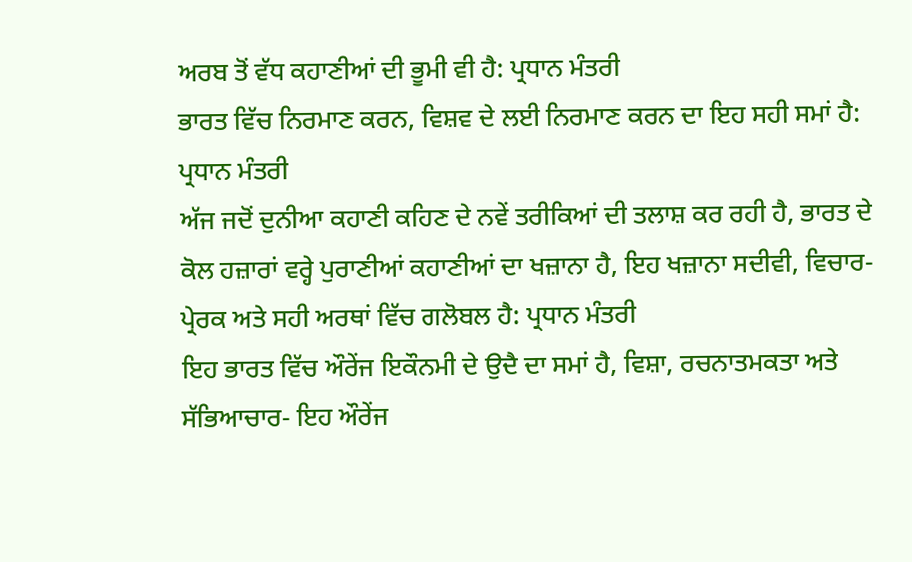ਅਰਬ ਤੋਂ ਵੱਧ ਕਹਾਣੀਆਂ ਦੀ ਭੂਮੀ ਵੀ ਹੈ: ਪ੍ਰਧਾਨ ਮੰਤਰੀ
ਭਾਰਤ ਵਿੱਚ ਨਿਰਮਾਣ ਕਰਨ, ਵਿਸ਼ਵ ਦੇ ਲਈ ਨਿਰਮਾਣ ਕਰਨ ਦਾ ਇਹ ਸਹੀ ਸਮਾਂ ਹੈ: ਪ੍ਰਧਾਨ ਮੰਤਰੀ
ਅੱਜ ਜਦੋਂ ਦੁਨੀਆ ਕਹਾਣੀ ਕਹਿਣ ਦੇ ਨਵੇਂ ਤਰੀਕਿਆਂ ਦੀ ਤਲਾਸ਼ ਕਰ ਰਹੀ ਹੈ, ਭਾਰਤ ਦੇ ਕੋਲ ਹਜ਼ਾਰਾਂ ਵਰ੍ਹੇ ਪੁਰਾਣੀਆਂ ਕਹਾਣੀਆਂ ਦਾ ਖਜ਼ਾਨਾ ਹੈ, ਇਹ ਖਜ਼ਾਨਾ ਸਦੀਵੀ, ਵਿਚਾਰ-ਪ੍ਰੇਰਕ ਅਤੇ ਸਹੀ ਅਰਥਾਂ ਵਿੱਚ ਗਲੋਬਲ ਹੈ: ਪ੍ਰਧਾਨ ਮੰਤਰੀ
ਇਹ ਭਾਰਤ ਵਿੱਚ ਔਰੇਂਜ ਇਕੌਨਮੀ ਦੇ ਉਦੈ ਦਾ ਸਮਾਂ ਹੈ, ਵਿਸ਼ਾ, ਰਚਨਾਤਮਕਤਾ ਅਤੇ ਸੱਭਿਆਚਾਰ- ਇਹ ਔਰੇਂਜ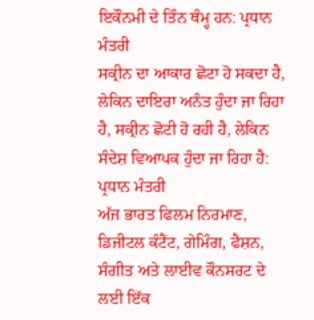ਇਕੌਨਮੀ ਦੇ ਤਿੰਨ ਥੰਮ੍ਹ ਹਨ: ਪ੍ਰਧਾਨ ਮੰਤਰੀ
ਸਕ੍ਰੀਨ ਦਾ ਆਕਾਰ ਛੋਟਾ ਹੋ ਸਕਦਾ ਹੈ, ਲੇਕਿਨ ਦਾਇਰਾ ਅਨੰਤ ਹੁੰਦਾ ਜਾ ਰਿਹਾ ਹੈ, ਸਕ੍ਰੀਨ ਛੋਟੀ ਹੋ ਰਹੀ ਹੈ, ਲੇਕਿਨ ਸੰਦੇਸ਼ ਵਿਆਪਕ ਹੁੰਦਾ ਜਾ ਰਿਹਾ ਹੈ: ਪ੍ਰਧਾਨ ਮੰਤਰੀ
ਅੱਜ ਭਾਰਤ ਫਿਲਮ ਨਿਰਮਾਣ, ਡਿਜੀਟਲ ਕੰਟੈਂਟ, ਗੇਮਿੰਗ, ਫੈਸ਼ਨ, ਸੰਗੀਤ ਅਤੇ ਲਾਈਵ ਕੌਨਸਰਟ ਦੇ ਲਈ ਇੱਕ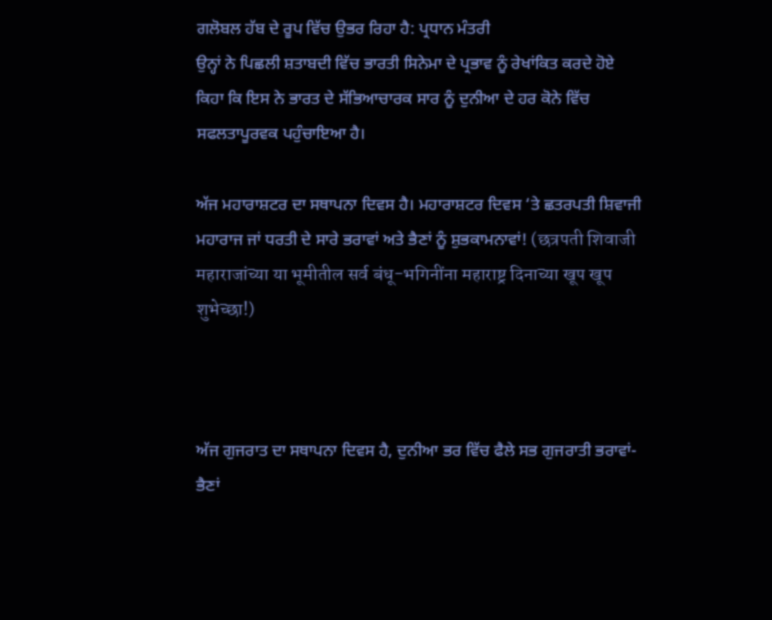ਗਲੋਬਲ ਹੱਬ ਦੇ ਰੂਪ ਵਿੱਚ ਉਭਰ ਰਿਹਾ ਹੈ: ਪ੍ਰਧਾਨ ਮੰਤਰੀ
ਉਨ੍ਹਾਂ ਨੇ ਪਿਛਲੀ ਸ਼ਤਾਬਦੀ ਵਿੱਚ ਭਾਰਤੀ ਸਿਨੇਮਾ ਦੇ ਪ੍ਰਭਾਵ ਨੂੰ ਰੇਖਾਂਕਿਤ ਕਰਦੇ ਹੋਏ ਕਿਹਾ ਕਿ ਇਸ ਨੇ ਭਾਰਤ ਦੇ ਸੱਭਿਆਚਾਰਕ ਸਾਰ ਨੂੰ ਦੁਨੀਆ ਦੇ ਹਰ ਕੋਨੇ ਵਿੱਚ ਸਫਲਤਾਪੂਰਵਕ ਪਹੁੰਚਾਇਆ ਹੈ।

ਅੱਜ ਮਹਾਰਾਸ਼ਟਰ ਦਾ ਸਥਾਪਨਾ ਦਿਵਸ ਹੈ। ਮਹਾਰਾਸ਼ਟਰ ਦਿਵਸ ‘ਤੇ ਛਤਰਪਤੀ ਸ਼ਿਵਾਜੀ ਮਹਾਰਾਜ ਜਾਂ ਧਰਤੀ ਦੇ ਸਾਰੇ ਭਰਾਵਾਂ ਅਤੇ ਭੈਣਾਂ ਨੂੰ ਸ਼ੁਭਕਾਮਨਾਵਾਂ! (छत्रपती शिवाजी महाराजांच्या या भूमीतील सर्व बंधू-भगिनींना महाराष्ट्र दिनाच्या खूप खूप शुभेच्छा!)



ਅੱਜ ਗੁਜਰਾਤ ਦਾ ਸਥਾਪਨਾ ਦਿਵਸ ਹੈ, ਦੁਨੀਆ ਭਰ ਵਿੱਚ ਫੈਲੇ ਸਭ ਗੁਜਰਾਤੀ ਭਰਾਵਾਂ-ਭੈਣਾਂ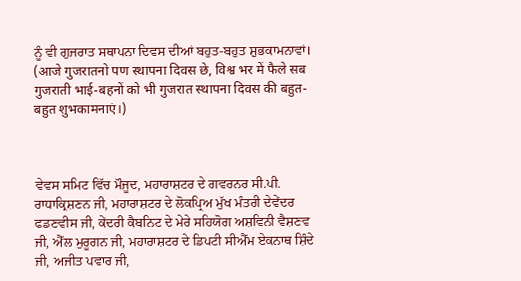ਨੂੰ ਵੀ ਗੁਜਰਾਤ ਸਥਾਪਨਾ ਦਿਵਸ ਦੀਆਂ ਬਹੁਤ-ਬਹੁਤ ਸ਼ੁਭਕਾਮਨਾਵਾਂ। (आजे गुजरातनो पण स्थापना दिवस छे, विश्व भर में फैले सब गुजराती भाई-बहनों को भी गुजरात स्थापना दिवस की बहुत-बहुत शुभकामनाएं।)



ਵੇਵਸ ਸਮਿਟ ਵਿੱਚ ਮੌਜੂਦ, ਮਹਾਰਾਸ਼ਟਰ ਦੇ ਗਵਰਨਰ ਸੀ.ਪੀ. ਰਾਧਾਕ੍ਰਿਸ਼ਣਨ ਜੀ, ਮਹਾਰਾਸ਼ਟਰ ਦੇ ਲੋਕਪ੍ਰਿਅ ਮੁੱਖ ਮੰਤਰੀ ਦੇਵੇਂਦਰ ਫਡਣਵੀਸ ਜੀ, ਕੇਂਦਰੀ ਕੈਬਨਿਟ ਦੇ ਮੇਰੇ ਸਹਿਯੋਗ ਅਸ਼ਵਿਨੀ ਵੈਸ਼ਣਵ ਜੀ, ਐੱਲ ਮੁਰੂਗਨ ਜੀ, ਮਹਾਰਾਸ਼ਟਰ ਦੇ ਡਿਪਟੀ ਸੀਐੱਮ ਏਕਨਾਥ ਸ਼ਿੰਦੇ ਜੀ, ਅਜੀਤ ਪਵਾਰ ਜੀ,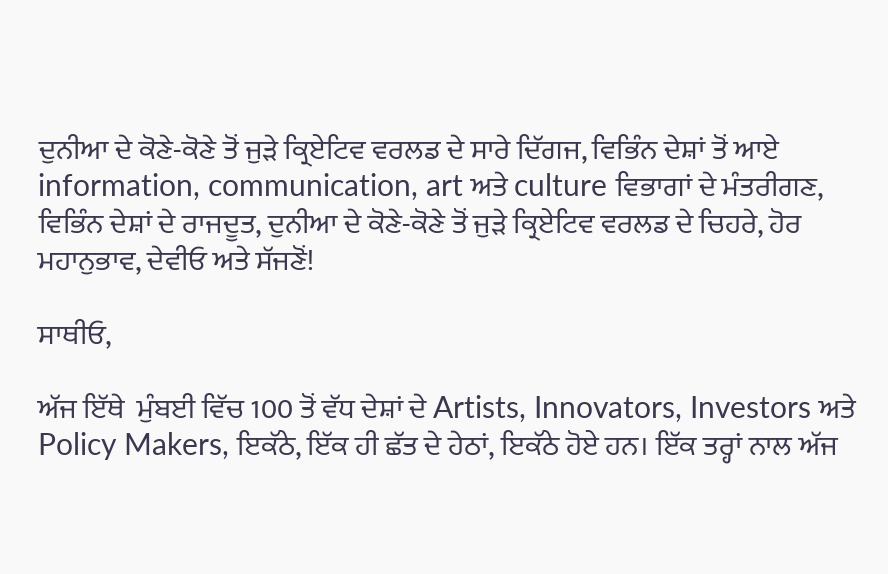ਦੁਨੀਆ ਦੇ ਕੋਣੇ-ਕੋਣੇ ਤੋਂ ਜੁੜੇ ਕ੍ਰਿਏਟਿਵ ਵਰਲਡ ਦੇ ਸਾਰੇ ਦਿੱਗਜ, ਵਿਭਿੰਨ ਦੇਸ਼ਾਂ ਤੋਂ ਆਏ information, communication, art ਅਤੇ culture ਵਿਭਾਗਾਂ ਦੇ ਮੰਤਰੀਗਣ, ਵਿਭਿੰਨ ਦੇਸ਼ਾਂ ਦੇ ਰਾਜਦੂਤ, ਦੁਨੀਆ ਦੇ ਕੋਣੇ-ਕੋਣੇ ਤੋਂ ਜੁੜੇ ਕ੍ਰਿਏਟਿਵ ਵਰਲਡ ਦੇ ਚਿਹਰੇ, ਹੋਰ ਮਹਾਨੁਭਾਵ, ਦੇਵੀਓ ਅਤੇ ਸੱਜਣੋਂ!

ਸਾਥੀਓ,

ਅੱਜ ਇੱਥੇ  ਮੁੰਬਈ ਵਿੱਚ 100 ਤੋਂ ਵੱਧ ਦੇਸ਼ਾਂ ਦੇ Artists, Innovators, Investors ਅਤੇ Policy Makers, ਇਕੱਠੇ, ਇੱਕ ਹੀ ਛੱਤ ਦੇ ਹੇਠਾਂ, ਇਕੱਠੇ ਹੋਏ ਹਨ। ਇੱਕ ਤਰ੍ਹਾਂ ਨਾਲ ਅੱਜ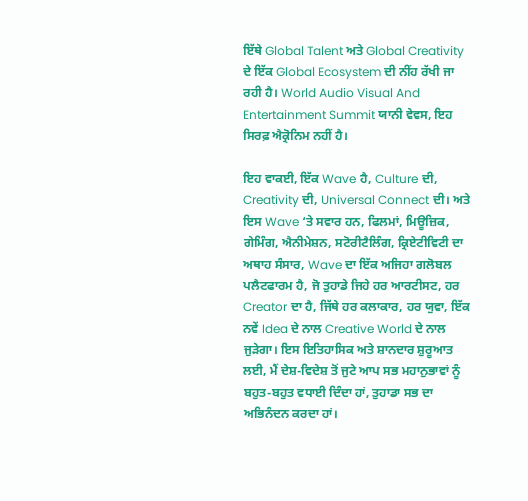ਇੱਥੇ Global Talent ਅਤੇ Global Creativity ਦੇ ਇੱਕ Global Ecosystem ਦੀ ਨੀਂਹ ਰੱਖੀ ਜਾ ਰਹੀ ਹੈ। World Audio Visual And Entertainment Summit ਯਾਨੀ ਵੇਵਸ, ਇਹ ਸਿਰਫ਼ ਐਕ੍ਰੋਨਿਮ ਨਹੀਂ ਹੈ।

ਇਹ ਵਾਕਈ, ਇੱਕ Wave ਹੈ, Culture ਦੀ, Creativity ਦੀ, Universal Connect ਦੀ। ਅਤੇ ਇਸ Wave ‘ਤੇ ਸਵਾਰ ਹਨ, ਫਿਲਮਾਂ, ਮਿਊਜ਼ਿਕ, ਗੇਮਿੰਗ, ਐਨੀਮੇਸ਼ਨ, ਸਟੋਰੀਟੈਲਿੰਗ, ਕ੍ਰਿਏਟੀਵਿਟੀ ਦਾ ਅਥਾਹ ਸੰਸਾਰ, Wave ਦਾ ਇੱਕ ਅਜਿਹਾ ਗਲੋਬਲ ਪਲੈਟਫਾਰਮ ਹੈ, ਜੋ ਤੁਹਾਡੇ ਜਿਹੇ ਹਰ ਆਰਟੀਸਟ, ਹਰ Creator ਦਾ ਹੈ, ਜਿੱਥੇ ਹਰ ਕਲਾਕਾਰ, ਹਰ ਯੁਵਾ, ਇੱਕ ਨਵੇਂ Idea ਦੇ ਨਾਲ Creative World ਦੇ ਨਾਲ ਜੁੜੇਗਾ। ਇਸ ਇਤਿਹਾਸਿਕ ਅਤੇ ਸ਼ਾਨਦਾਰ ਸ਼ੁਰੂਆਤ ਲਈ, ਮੈਂ ਦੇਸ਼-ਵਿਦੇਸ਼ ਤੋਂ ਜੁਟੇ ਆਪ ਸਭ ਮਹਾਨੁਭਾਵਾਂ ਨੂੰ ਬਹੁਤ-ਬਹੁਤ ਵਧਾਈ ਦਿੰਦਾ ਹਾਂ, ਤੁਹਾਡਾ ਸਭ ਦਾ ਅਭਿਨੰਦਨ ਕਰਦਾ ਹਾਂ।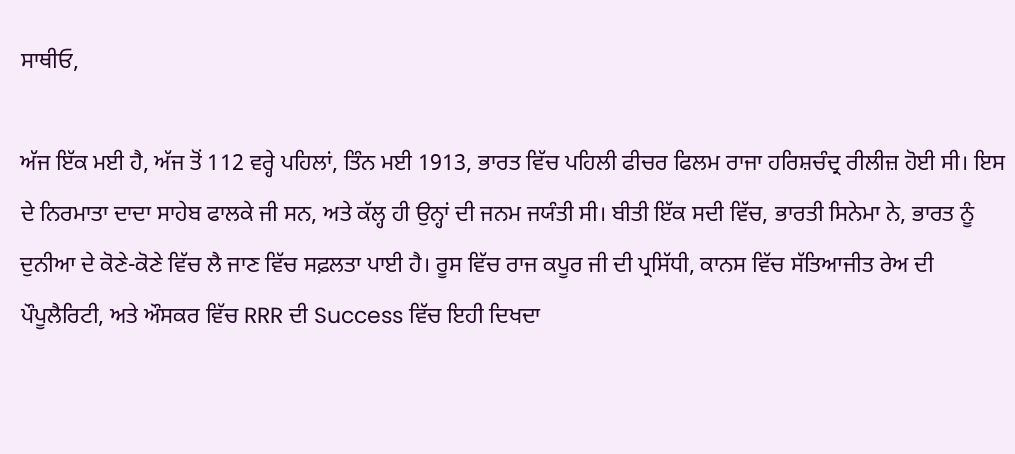ਸਾਥੀਓ,

ਅੱਜ ਇੱਕ ਮਈ ਹੈ, ਅੱਜ ਤੋਂ 112 ਵਰ੍ਹੇ ਪਹਿਲਾਂ, ਤਿੰਨ ਮਈ 1913, ਭਾਰਤ ਵਿੱਚ ਪਹਿਲੀ ਫੀਚਰ ਫਿਲਮ ਰਾਜਾ ਹਰਿਸ਼ਚੰਦ੍ਰ ਰੀਲੀਜ਼ ਹੋਈ ਸੀ। ਇਸ ਦੇ ਨਿਰਮਾਤਾ ਦਾਦਾ ਸਾਹੇਬ ਫਾਲਕੇ ਜੀ ਸਨ, ਅਤੇ ਕੱਲ੍ਹ ਹੀ ਉਨ੍ਹਾਂ ਦੀ ਜਨਮ ਜਯੰਤੀ ਸੀ। ਬੀਤੀ ਇੱਕ ਸਦੀ ਵਿੱਚ, ਭਾਰਤੀ ਸਿਨੇਮਾ ਨੇ, ਭਾਰਤ ਨੂੰ ਦੁਨੀਆ ਦੇ ਕੋਣੇ-ਕੋਣੇ ਵਿੱਚ ਲੈ ਜਾਣ ਵਿੱਚ ਸਫ਼ਲਤਾ ਪਾਈ ਹੈ। ਰੂਸ ਵਿੱਚ ਰਾਜ ਕਪੂਰ ਜੀ ਦੀ ਪ੍ਰਸਿੱਧੀ, ਕਾਨਸ ਵਿੱਚ ਸੱਤਿਆਜੀਤ ਰੇਅ ਦੀ ਪੌਪੂਲੈਰਿਟੀ, ਅਤੇ ਔਸਕਰ ਵਿੱਚ RRR ਦੀ Success ਵਿੱਚ ਇਹੀ ਦਿਖਦਾ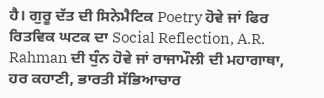ਹੈ। ਗੁਰੂ ਦੱਤ ਦੀ ਸਿਨੇਮੈਟਿਕ Poetry ਹੋਵੇ ਜਾਂ ਫਿਰ ਰਿਤਵਿਕ ਘਟਕ ਦਾ Social Reflection, A.R. Rahman ਦੀ ਧੁੰਨ ਹੋਵੇ ਜਾਂ ਰਾਜਾਮੌਲੀ ਦੀ ਮਹਾਗਾਥਾ, ਹਰ ਕਹਾਣੀ, ਭਾਰਤੀ ਸੱਭਿਆਚਾਰ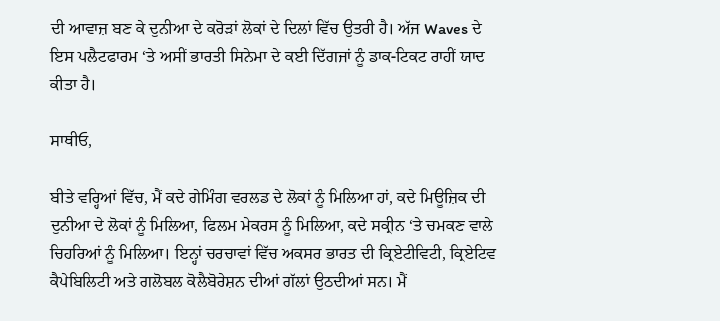ਦੀ ਆਵਾਜ਼ ਬਣ ਕੇ ਦੁਨੀਆ ਦੇ ਕਰੋੜਾਂ ਲੋਕਾਂ ਦੇ ਦਿਲਾਂ ਵਿੱਚ ਉਤਰੀ ਹੈ। ਅੱਜ Waves ਦੇ ਇਸ ਪਲੈਟਫਾਰਮ ‘ਤੇ ਅਸੀਂ ਭਾਰਤੀ ਸਿਨੇਮਾ ਦੇ ਕਈ ਦਿੱਗਜਾਂ ਨੂੰ ਡਾਕ-ਟਿਕਟ ਰਾਹੀਂ ਯਾਦ ਕੀਤਾ ਹੈ।

ਸਾਥੀਓ,

ਬੀਤੇ ਵਰ੍ਹਿਆਂ ਵਿੱਚ, ਮੈਂ ਕਦੇ ਗੇਮਿੰਗ ਵਰਲਡ ਦੇ ਲੋਕਾਂ ਨੂੰ ਮਿਲਿਆ ਹਾਂ, ਕਦੇ ਮਿਊਜ਼ਿਕ ਦੀ ਦੁਨੀਆ ਦੇ ਲੋਕਾਂ ਨੂੰ ਮਿਲਿਆ, ਫਿਲਮ ਮੇਕਰਸ ਨੂੰ ਮਿਲਿਆ, ਕਦੇ ਸਕ੍ਰੀਨ ‘ਤੇ ਚਮਕਣ ਵਾਲੇ ਚਿਹਰਿਆਂ ਨੂੰ ਮਿਲਿਆ। ਇਨ੍ਹਾਂ ਚਰਚਾਵਾਂ ਵਿੱਚ ਅਕਸਰ ਭਾਰਤ ਦੀ ਕ੍ਰਿਏਟੀਵਿਟੀ, ਕ੍ਰਿਏਟਿਵ ਕੈਪੇਬਿਲਿਟੀ ਅਤੇ ਗਲੋਬਲ ਕੋਲੈਬੋਰੇਸ਼ਨ ਦੀਆਂ ਗੱਲਾਂ ਉਠਦੀਆਂ ਸਨ। ਮੈਂ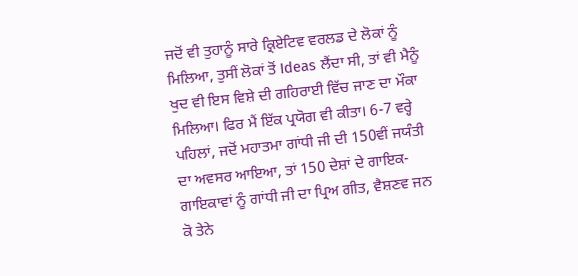ਜਦੋਂ ਵੀ ਤੁਹਾਨੂੰ ਸਾਰੇ ਕ੍ਰਿਏਟਿਵ ਵਰਲਡ ਦੇ ਲੋਕਾਂ ਨੂੰ ਮਿਲਿਆ, ਤੁਸੀਂ ਲੋਕਾਂ ਤੋਂ Ideas ਲੈਂਦਾ ਸੀ, ਤਾਂ ਵੀ ਮੈਨੂੰ ਖੁਦ ਵੀ ਇਸ ਵਿਸ਼ੇ ਦੀ ਗਹਿਰਾਈ ਵਿੱਚ ਜਾਣ ਦਾ ਮੌਕਾ ਮਿਲਿਆ। ਫਿਰ ਮੈਂ ਇੱਕ ਪ੍ਰਯੋਗ ਵੀ ਕੀਤਾ। 6-7 ਵਰ੍ਹੇ ਪਹਿਲਾਂ, ਜਦੋਂ ਮਹਾਤਮਾ ਗਾਂਧੀ ਜੀ ਦੀ 150ਵੀਂ ਜਯੰਤੀ ਦਾ ਅਵਸਰ ਆਇਆ, ਤਾਂ 150 ਦੇਸ਼ਾਂ ਦੇ ਗਾਇਕ-ਗਾਇਕਾਵਾਂ ਨੂੰ ਗਾਂਧੀ ਜੀ ਦਾ ਪ੍ਰਿਅ ਗੀਤ, ਵੈਸ਼ਣਵ ਜਨ ਕੋ ਤੇਨੇ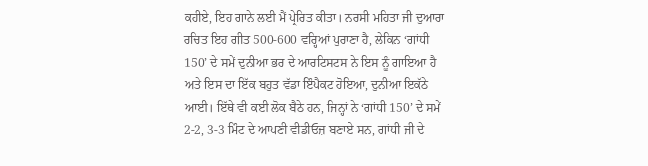ਕਹੀਏ, ਇਹ ਗਾਨੇ ਲਈ ਮੈਂ ਪ੍ਰੇਰਿਤ ਕੀਤਾ। ਨਰਸੀ ਮਹਿਤਾ ਜੀ ਦੁਆਰਾ ਰਚਿਤ ਇਹ ਗੀਤ 500-600 ਵਰ੍ਹਿਆਂ ਪੁਰਾਣਾ ਹੈ, ਲੇਕਿਨ ‘ਗਾਂਧੀ 150’ ਦੇ ਸਮੇਂ ਦੁਨੀਆ ਭਰ ਦੇ ਆਰਟਿਸਟਸ ਨੇ ਇਸ ਨੂੰ ਗਾਇਆ ਹੈ ਅਤੇ ਇਸ ਦਾ ਇੱਕ ਬਹੁਤ ਵੱਡਾ ਇੰਪੈਕਟ ਹੋਇਆ, ਦੁਨੀਆ ਇਕੱਠੇ ਆਈ। ਇੱਥੇ ਵੀ ਕਈ ਲੋਕ ਬੈਠੇ ਹਨ, ਜਿਨ੍ਹਾਂ ਨੇ ‘ਗਾਂਧੀ 150’ ਦੇ ਸਮੇਂ 2-2, 3-3 ਮਿੰਟ ਦੇ ਆਪਣੀ ਵੀਡੀਓਜ਼ ਬਣਾਏ ਸਨ, ਗਾਂਧੀ ਜੀ ਦੇ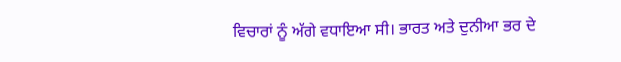ਵਿਚਾਰਾਂ ਨੂੰ ਅੱਗੇ ਵਧਾਇਆ ਸੀ। ਭਾਰਤ ਅਤੇ ਦੁਨੀਆ ਭਰ ਦੇ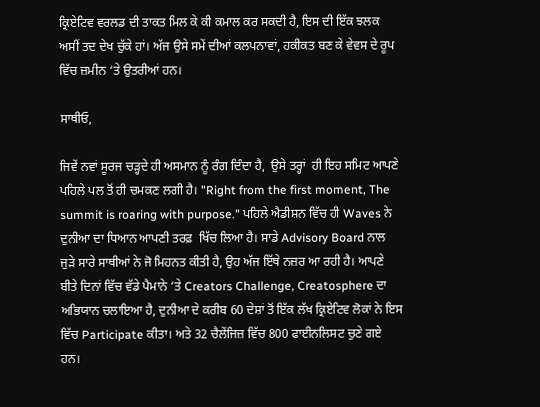ਕ੍ਰਿਏਟਿਵ ਵਰਲਡ ਦੀ ਤਾਕਤ ਮਿਲ ਕੇ ਕੀ ਕਮਾਲ ਕਰ ਸਕਦੀ ਹੈ, ਇਸ ਦੀ ਇੱਕ ਝਲਕ ਅਸੀਂ ਤਦ ਦੇਖ ਚੁੱਕੇ ਹਾਂ। ਅੱਜ ਉਸੇ ਸਮੇਂ ਦੀਆਂ ਕਲਪਨਾਵਾਂ, ਹਕੀਕਤ ਬਣ ਕੇ ਵੇਵਸ ਦੇ ਰੂਪ ਵਿੱਚ ਜ਼ਮੀਨ ‘ਤੇ ਉਤਰੀਆਂ ਹਨ।

ਸਾਥੀਓ,

ਜਿਵੇਂ ਨਵਾਂ ਸੂਰਜ ਚੜ੍ਹਦੇ ਹੀ ਅਸਮਾਨ ਨੂੰ ਰੰਗ ਦਿੰਦਾ ਹੈ,  ਉਸੇ ਤਰ੍ਹਾਂ  ਹੀ ਇਹ ਸਮਿਟ ਆਪਣੇ ਪਹਿਲੇ ਪਲ ਤੋਂ ਹੀ ਚਮਕਣ ਲਗੀ ਹੈ। "Right from the first moment, The summit is roaring with purpose." ਪਹਿਲੇ ਐਡੀਸ਼ਨ ਵਿੱਚ ਹੀ Waves ਨੇ ਦੁਨੀਆ ਦਾ ਧਿਆਨ ਆਪਣੀ ਤਰਫ਼  ਖਿੱਚ ਲਿਆ ਹੈ। ਸਾਡੇ Advisory Board ਨਾਲ ਜੁੜੇ ਸਾਰੇ ਸਾਥੀਆਂ ਨੇ ਜੋ ਮਿਹਨਤ ਕੀਤੀ ਹੈ, ਉਹ ਅੱਜ ਇੱਥੇ ਨਜ਼ਰ ਆ ਰਹੀ ਹੈ। ਆਪਣੇ ਬੀਤੇ ਦਿਨਾਂ ਵਿੱਚ ਵੱਡੇ ਪੈਮਾਨੇ ‘ਤੇ Creators Challenge, Creatosphere ਦਾ ਅਭਿਯਾਨ ਚਲਾਇਆ ਹੈ, ਦੁਨੀਆ ਦੇ ਕਰੀਬ 60 ਦੇਸ਼ਾਂ ਤੋਂ ਇੱਕ ਲੱਖ ਕ੍ਰਿਏਟਿਵ ਲੋਕਾਂ ਨੇ ਇਸ ਵਿੱਚ Participate ਕੀਤਾ। ਅਤੇ 32 ਚੈਲੇਂਜਿਜ਼ ਵਿੱਚ 800 ਫਾਈਨਲਿਸਟ ਚੁਣੇ ਗਏ ਹਨ।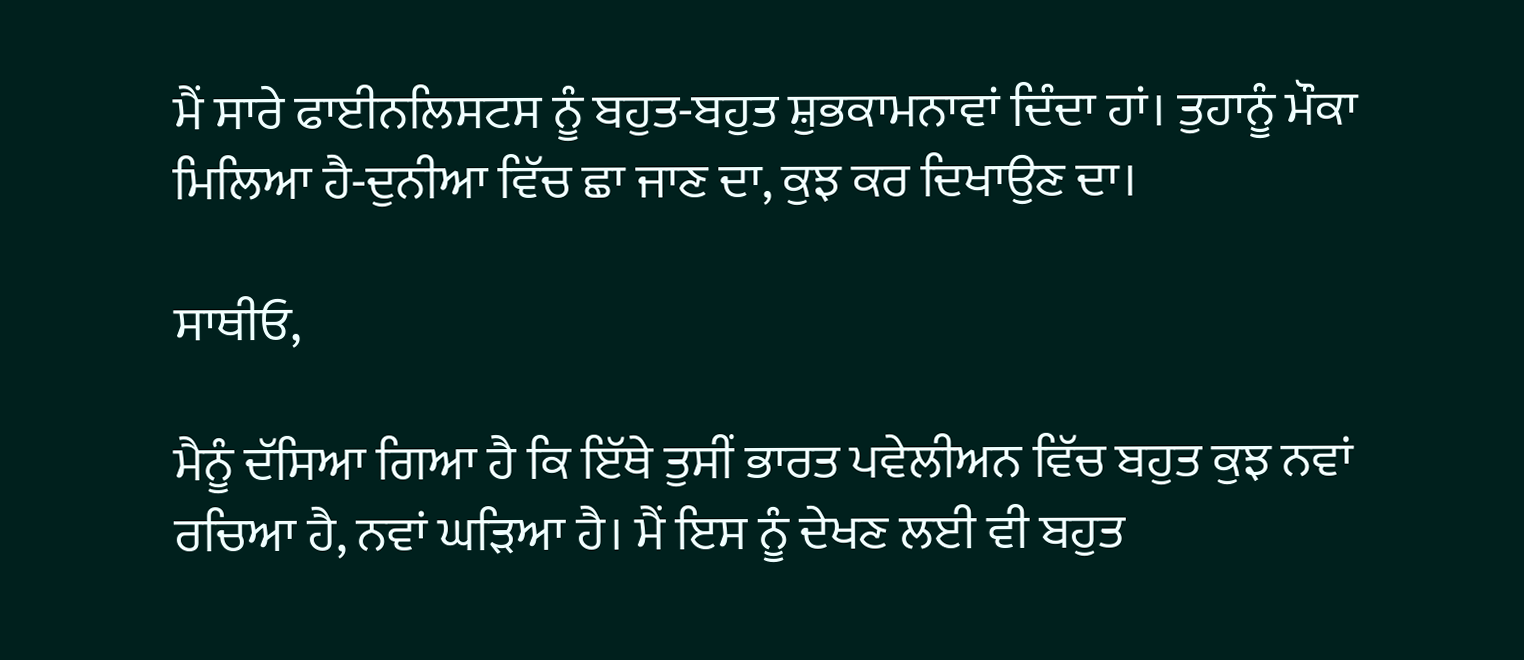ਮੈਂ ਸਾਰੇ ਫਾਈਨਲਿਸਟਸ ਨੂੰ ਬਹੁਤ-ਬਹੁਤ ਸ਼ੁਭਕਾਮਨਾਵਾਂ ਦਿੰਦਾ ਹਾਂ। ਤੁਹਾਨੂੰ ਮੌਕਾ ਮਿਲਿਆ ਹੈ-ਦੁਨੀਆ ਵਿੱਚ ਛਾ ਜਾਣ ਦਾ, ਕੁਝ ਕਰ ਦਿਖਾਉਣ ਦਾ।

ਸਾਥੀਓ,

ਮੈਨੂੰ ਦੱਸਿਆ ਗਿਆ ਹੈ ਕਿ ਇੱਥੇ ਤੁਸੀਂ ਭਾਰਤ ਪਵੇਲੀਅਨ ਵਿੱਚ ਬਹੁਤ ਕੁਝ ਨਵਾਂ ਰਚਿਆ ਹੈ, ਨਵਾਂ ਘੜਿਆ ਹੈ। ਮੈਂ ਇਸ ਨੂੰ ਦੇਖਣ ਲਈ ਵੀ ਬਹੁਤ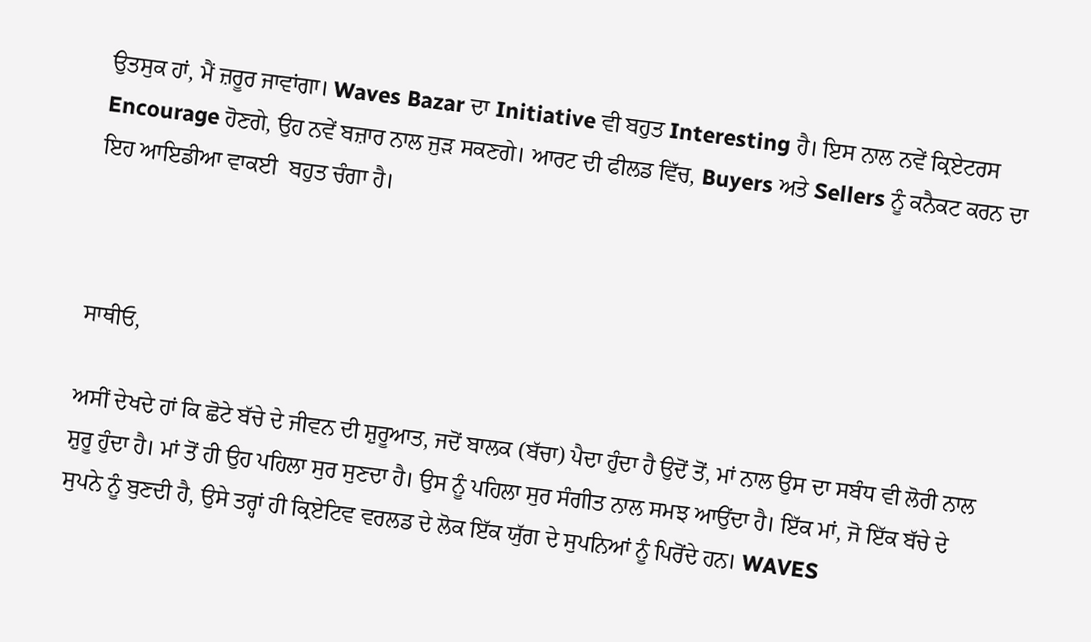ਉਤਸੁਕ ਹਾਂ, ਮੈਂ ਜ਼ਰੂਰ ਜਾਵਾਂਗਾ। Waves Bazar ਦਾ Initiative ਵੀ ਬਹੁਤ Interesting ਹੈ। ਇਸ ਨਾਲ ਨਵੇਂ ਕ੍ਰਿਏਟਰਸ Encourage ਹੋਣਗੇ, ਉਹ ਨਵੇਂ ਬਜ਼ਾਰ ਨਾਲ ਜੁੜ ਸਕਣਗੇ। ਆਰਟ ਦੀ ਫੀਲਡ ਵਿੱਚ, Buyers ਅਤੇ Sellers ਨੂੰ ਕਨੈਕਟ ਕਰਨ ਦਾ ਇਹ ਆਇਡੀਆ ਵਾਕਈ  ਬਹੁਤ ਚੰਗਾ ਹੈ।



ਸਾਥੀਓ,

ਅਸੀਂ ਦੇਖਦੇ ਹਾਂ ਕਿ ਛੋਟੇ ਬੱਚੇ ਦੇ ਜੀਵਨ ਦੀ ਸ਼ੁਰੂਆਤ, ਜਦੋਂ ਬਾਲਕ (ਬੱਚਾ) ਪੈਦਾ ਹੁੰਦਾ ਹੈ ਉਦੋਂ ਤੋਂ, ਮਾਂ ਨਾਲ ਉਸ ਦਾ ਸਬੰਧ ਵੀ ਲੋਰੀ ਨਾਲ ਸ਼ੁਰੂ ਹੁੰਦਾ ਹੈ। ਮਾਂ ਤੋਂ ਹੀ ਉਹ ਪਹਿਲਾ ਸੁਰ ਸੁਣਦਾ ਹੈ। ਉਸ ਨੂੰ ਪਹਿਲਾ ਸੁਰ ਸੰਗੀਤ ਨਾਲ ਸਮਝ ਆਉਂਦਾ ਹੈ। ਇੱਕ ਮਾਂ, ਜੋ ਇੱਕ ਬੱਚੇ ਦੇ ਸੁਪਨੇ ਨੂੰ ਬੁਣਦੀ ਹੈ, ਉਸੇ ਤਰ੍ਹਾਂ ਹੀ ਕ੍ਰਿਏਟਿਵ ਵਰਲਡ ਦੇ ਲੋਕ ਇੱਕ ਯੁੱਗ ਦੇ ਸੁਪਨਿਆਂ ਨੂੰ ਪਿਰੋਂਦੇ ਹਨ। WAVES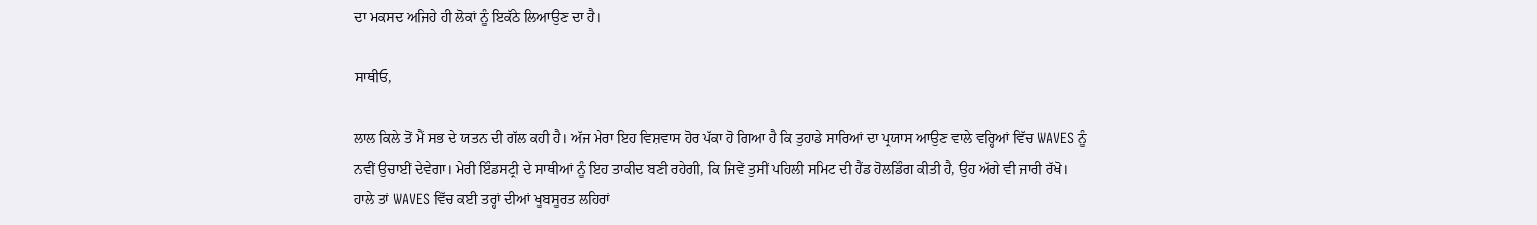ਦਾ ਮਕਸਦ ਅਜਿਹੇ ਹੀ ਲੋਕਾਂ ਨੂੰ ਇਕੱਠੇ ਲਿਆਉਣ ਦਾ ਹੈ।

ਸਾਥੀਓ,

ਲਾਲ ਕਿਲੇ ਤੋਂ ਮੈਂ ਸਭ ਦੇ ਯਤਨ ਦੀ ਗੱਲ ਕਹੀ ਹੈ। ਅੱਜ ਮੇਰਾ ਇਹ ਵਿਸ਼ਵਾਸ ਹੋਰ ਪੱਕਾ ਹੋ ਗਿਆ ਹੈ ਕਿ ਤੁਹਾਡੇ ਸਾਰਿਆਂ ਦਾ ਪ੍ਰਯਾਸ ਆਉਣ ਵਾਲੇ ਵਰ੍ਹਿਆਂ ਵਿੱਚ WAVES ਨੂੰ ਨਵੀਂ ਉਚਾਈਂ ਦੇਵੇਗਾ। ਮੇਰੀ ਇੰਡਸਟ੍ਰੀ ਦੇ ਸਾਥੀਆਂ ਨੂੰ ਇਹ ਤਾਕੀਦ ਬਣੀ ਰਹੇਗੀ, ਕਿ ਜਿਵੇਂ ਤੁਸੀਂ ਪਹਿਲੀ ਸਮਿਟ ਦੀ ਹੈਂਡ ਹੋਲਡਿੰਗ ਕੀਤੀ ਹੈ, ਉਹ ਅੱਗੇ ਵੀ ਜਾਰੀ ਰੱਖੋ। ਹਾਲੇ ਤਾਂ WAVES ਵਿੱਚ ਕਈ ਤਰ੍ਹਾਂ ਦੀਆਂ ਖੂਬਸੂਰਤ ਲਹਿਰਾਂ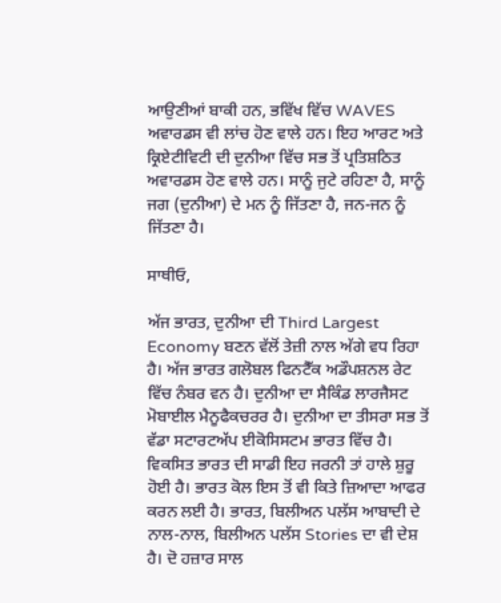ਆਉਣੀਆਂ ਬਾਕੀ ਹਨ, ਭਵਿੱਖ ਵਿੱਚ WAVES ਅਵਾਰਡਸ ਵੀ ਲਾਂਚ ਹੋਣ ਵਾਲੇ ਹਨ। ਇਹ ਆਰਟ ਅਤੇ ਕ੍ਰਿਏਟੀਵਿਟੀ ਦੀ ਦੁਨੀਆ ਵਿੱਚ ਸਭ ਤੋਂ ਪ੍ਰਤਿਸ਼ਠਿਤ ਅਵਾਰਡਸ ਹੋਣ ਵਾਲੇ ਹਨ। ਸਾਨੂੰ ਜੁਟੇ ਰਹਿਣਾ ਹੈ, ਸਾਨੂੰ ਜਗ (ਦੁਨੀਆ) ਦੇ ਮਨ ਨੂੰ ਜਿੱਤਣਾ ਹੈ, ਜਨ-ਜਨ ਨੂੰ ਜਿੱਤਣਾ ਹੈ।

ਸਾਥੀਓ,

ਅੱਜ ਭਾਰਤ, ਦੁਨੀਆ ਦੀ Third Largest Economy ਬਣਨ ਵੱਲੋਂ ਤੇਜ਼ੀ ਨਾਲ ਅੱਗੇ ਵਧ ਰਿਹਾ ਹੈ। ਅੱਜ ਭਾਰਤ ਗਲੋਬਲ ਫਿਨਟੈੱਕ ਅਡੌਪਸ਼ਨਲ ਰੇਟ ਵਿੱਚ ਨੰਬਰ ਵਨ ਹੈ। ਦੁਨੀਆ ਦਾ ਸੈਕਿੰਡ ਲਾਰਜੈਸਟ ਮੋਬਾਈਲ ਮੈਨੂਫੈਕਚਰਰ ਹੈ। ਦੁਨੀਆ ਦਾ ਤੀਸਰਾ ਸਭ ਤੋਂ ਵੱਡਾ ਸਟਾਰਟਅੱਪ ਈਕੋਸਿਸਟਮ ਭਾਰਤ ਵਿੱਚ ਹੈ। ਵਿਕਸਿਤ ਭਾਰਤ ਦੀ ਸਾਡੀ ਇਹ ਜਰਨੀ ਤਾਂ ਹਾਲੇ ਸ਼ੁਰੂ ਹੋਈ ਹੈ। ਭਾਰਤ ਕੋਲ ਇਸ ਤੋਂ ਵੀ ਕਿਤੇ ਜ਼ਿਆਦਾ ਆਫਰ ਕਰਨ ਲਈ ਹੈ। ਭਾਰਤ, ਬਿਲੀਅਨ ਪਲੱਸ ਆਬਾਦੀ ਦੇ ਨਾਲ-ਨਾਲ, ਬਿਲੀਅਨ ਪਲੱਸ Stories ਦਾ ਵੀ ਦੇਸ਼ ਹੈ। ਦੋ ਹਜ਼ਾਰ ਸਾਲ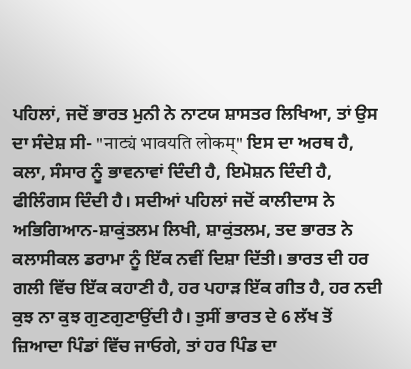ਪਹਿਲਾਂ, ਜਦੋਂ ਭਾਰਤ ਮੁਨੀ ਨੇ ਨਾਟਯ ਸ਼ਾਸਤਰ ਲਿਖਿਆ, ਤਾਂ ਉਸ ਦਾ ਸੰਦੇਸ਼ ਸੀ- "नाट्यं भावयति लोकम्" ਇਸ ਦਾ ਅਰਥ ਹੈ, ਕਲਾ, ਸੰਸਾਰ ਨੂੰ ਭਾਵਨਾਵਾਂ ਦਿੰਦੀ ਹੈ, ਇਮੋਸ਼ਨ ਦਿੰਦੀ ਹੈ, ਫੀਲਿੰਗਸ ਦਿੰਦੀ ਹੈ। ਸਦੀਆਂ ਪਹਿਲਾਂ ਜਦੋਂ ਕਾਲੀਦਾਸ ਨੇ ਅਭਿਗਿਆਨ-ਸ਼ਾਕੁਂਤਲਮ ਲਿਖੀ, ਸ਼ਾਕੁਂਤਲਮ, ਤਦ ਭਾਰਤ ਨੇ ਕਲਾਸੀਕਲ ਡਰਾਮਾ ਨੂੰ ਇੱਕ ਨਵੀਂ ਦਿਸ਼ਾ ਦਿੱਤੀ। ਭਾਰਤ ਦੀ ਹਰ ਗਲੀ ਵਿੱਚ ਇੱਕ ਕਹਾਣੀ ਹੈ, ਹਰ ਪਹਾੜ ਇੱਕ ਗੀਤ ਹੈ, ਹਰ ਨਦੀ ਕੁਝ ਨਾ ਕੁਝ ਗੁਣਗੁਣਾਉਂਦੀ ਹੈ। ਤੁਸੀਂ ਭਾਰਤ ਦੇ 6 ਲੱਖ ਤੋਂ ਜ਼ਿਆਦਾ ਪਿੰਡਾਂ ਵਿੱਚ ਜਾਓਗੇ, ਤਾਂ ਹਰ ਪਿੰਡ ਦਾ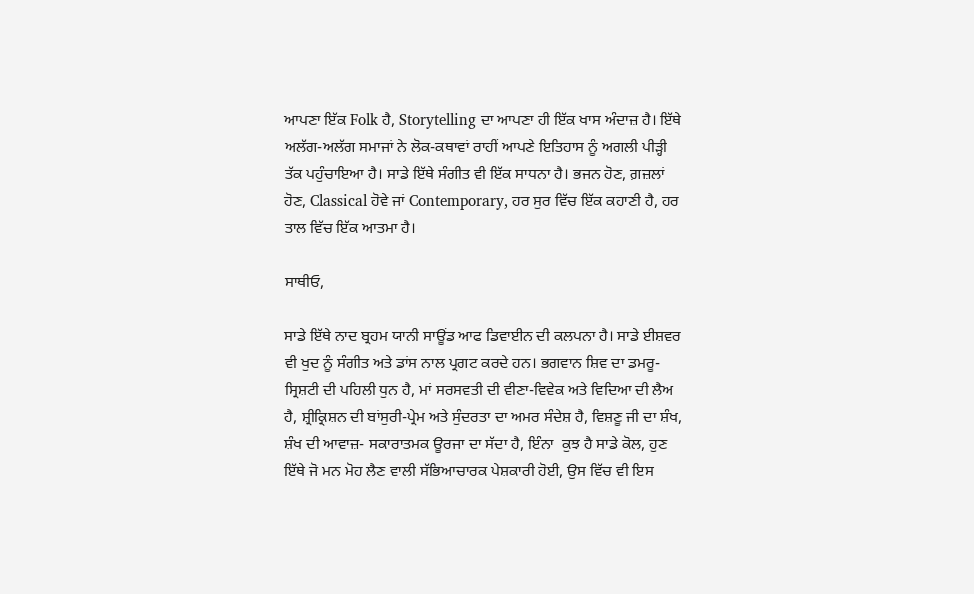ਆਪਣਾ ਇੱਕ Folk ਹੈ, Storytelling ਦਾ ਆਪਣਾ ਹੀ ਇੱਕ ਖਾਸ ਅੰਦਾਜ਼ ਹੈ। ਇੱਥੇ ਅਲੱਗ-ਅਲੱਗ ਸਮਾਜਾਂ ਨੇ ਲੋਕ-ਕਥਾਵਾਂ ਰਾਹੀਂ ਆਪਣੇ ਇਤਿਹਾਸ ਨੂੰ ਅਗਲੀ ਪੀੜ੍ਹੀ ਤੱਕ ਪਹੁੰਚਾਇਆ ਹੈ। ਸਾਡੇ ਇੱਥੇ ਸੰਗੀਤ ਵੀ ਇੱਕ ਸਾਧਨਾ ਹੈ। ਭਜਨ ਹੋਣ, ਗ਼ਜ਼ਲਾਂ ਹੋਣ, Classical ਹੋਵੇ ਜਾਂ Contemporary, ਹਰ ਸੁਰ ਵਿੱਚ ਇੱਕ ਕਹਾਣੀ ਹੈ, ਹਰ ਤਾਲ ਵਿੱਚ ਇੱਕ ਆਤਮਾ ਹੈ।

ਸਾਥੀਓ,

ਸਾਡੇ ਇੱਥੇ ਨਾਦ ਬ੍ਰਹਮ ਯਾਨੀ ਸਾਊਂਡ ਆਫ ਡਿਵਾਈਨ ਦੀ ਕਲਪਨਾ ਹੈ। ਸਾਡੇ ਈਸ਼ਵਰ ਵੀ ਖੁਦ ਨੂੰ ਸੰਗੀਤ ਅਤੇ ਡਾਂਸ ਨਾਲ ਪ੍ਰਗਟ ਕਰਦੇ ਹਨ। ਭਗਵਾਨ ਸ਼ਿਵ ਦਾ ਡਮਰੂ-ਸ੍ਰਿਸ਼ਟੀ ਦੀ ਪਹਿਲੀ ਧੁਨ ਹੈ, ਮਾਂ ਸਰਸਵਤੀ ਦੀ ਵੀਣਾ-ਵਿਵੇਕ ਅਤੇ ਵਿਦਿਆ ਦੀ ਲੈਅ ਹੈ, ਸ਼੍ਰੀਕ੍ਰਿਸ਼ਨ ਦੀ ਬਾਂਸੁਰੀ-ਪ੍ਰੇਮ ਅਤੇ ਸੁੰਦਰਤਾ ਦਾ ਅਮਰ ਸੰਦੇਸ਼ ਹੈ, ਵਿਸ਼ਣੂ ਜੀ ਦਾ ਸ਼ੰਖ, ਸ਼ੰਖ ਦੀ ਆਵਾਜ਼- ਸਕਾਰਾਤਮਕ ਊਰਜਾ ਦਾ ਸੱਦਾ ਹੈ, ਇੰਨਾ  ਕੁਝ ਹੈ ਸਾਡੇ ਕੋਲ, ਹੁਣ ਇੱਥੇ ਜੋ ਮਨ ਮੋਹ ਲੈਣ ਵਾਲੀ ਸੱਭਿਆਚਾਰਕ ਪੇਸ਼ਕਾਰੀ ਹੋਈ, ਉਸ ਵਿੱਚ ਵੀ ਇਸ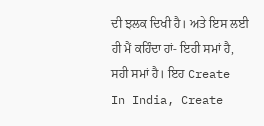ਦੀ ਝਲਕ ਦਿਖੀ ਹੈ। ਅਤੇ ਇਸ ਲਈ ਹੀ ਮੈਂ ਕਹਿੰਦਾ ਹਾਂ- ਇਹੀ ਸਮਾਂ ਹੈ, ਸਹੀ ਸਮਾਂ ਹੈ। ਇਹ Create In India, Create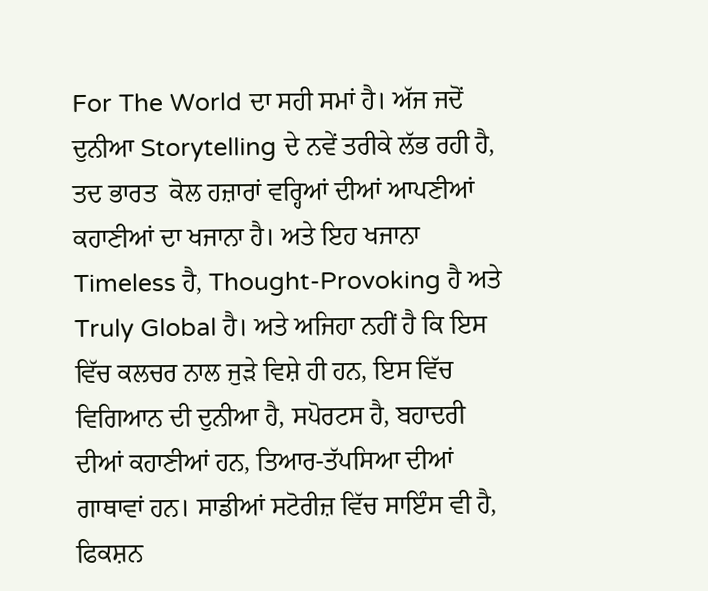For The World ਦਾ ਸਹੀ ਸਮਾਂ ਹੈ। ਅੱਜ ਜਦੋਂ ਦੁਨੀਆ Storytelling ਦੇ ਨਵੇਂ ਤਰੀਕੇ ਲੱਭ ਰਹੀ ਹੈ, ਤਦ ਭਾਰਤ  ਕੋਲ ਹਜ਼ਾਰਾਂ ਵਰ੍ਹਿਆਂ ਦੀਆਂ ਆਪਣੀਆਂ ਕਹਾਣੀਆਂ ਦਾ ਖਜਾਨਾ ਹੈ। ਅਤੇ ਇਹ ਖਜਾਨਾ Timeless ਹੈ, Thought-Provoking ਹੈ ਅਤੇ Truly Global ਹੈ। ਅਤੇ ਅਜਿਹਾ ਨਹੀਂ ਹੈ ਕਿ ਇਸ ਵਿੱਚ ਕਲਚਰ ਨਾਲ ਜੁੜੇ ਵਿਸ਼ੇ ਹੀ ਹਨ, ਇਸ ਵਿੱਚ ਵਿਗਿਆਨ ਦੀ ਦੁਨੀਆ ਹੈ, ਸਪੋਰਟਸ ਹੈ, ਬਹਾਦਰੀ ਦੀਆਂ ਕਹਾਣੀਆਂ ਹਨ, ਤਿਆਰ-ਤੱਪਸਿਆ ਦੀਆਂ ਗਾਥਾਵਾਂ ਹਨ। ਸਾਡੀਆਂ ਸਟੋਰੀਜ਼ ਵਿੱਚ ਸਾਇੰਸ ਵੀ ਹੈ, ਫਿਕਸ਼ਨ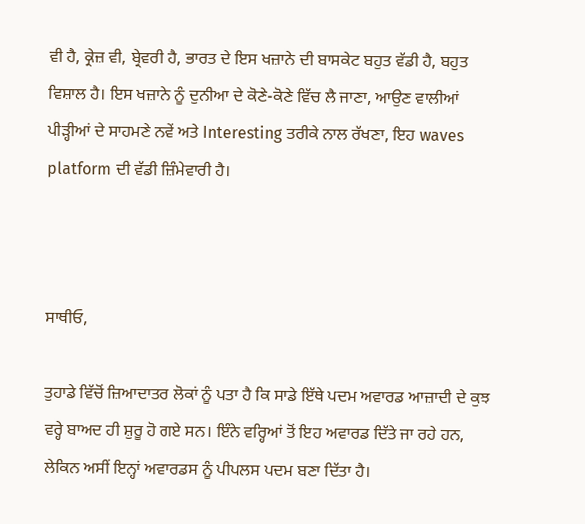ਵੀ ਹੈ, ਕ੍ਰੇਜ਼ ਵੀ, ਬ੍ਰੇਵਰੀ ਹੈ, ਭਾਰਤ ਦੇ ਇਸ ਖਜ਼ਾਨੇ ਦੀ ਬਾਸਕੇਟ ਬਹੁਤ ਵੱਡੀ ਹੈ, ਬਹੁਤ ਵਿਸ਼ਾਲ ਹੈ। ਇਸ ਖਜ਼ਾਨੇ ਨੂੰ ਦੁਨੀਆ ਦੇ ਕੋਣੇ-ਕੋਣੇ ਵਿੱਚ ਲੈ ਜਾਣਾ, ਆਉਣ ਵਾਲੀਆਂ ਪੀੜ੍ਹੀਆਂ ਦੇ ਸਾਹਮਣੇ ਨਵੇਂ ਅਤੇ Interesting ਤਰੀਕੇ ਨਾਲ ਰੱਖਣਾ, ਇਹ waves platform ਦੀ ਵੱਡੀ ਜ਼ਿੰਮੇਵਾਰੀ ਹੈ।



ਸਾਥੀਓ,

ਤੁਹਾਡੇ ਵਿੱਚੋਂ ਜ਼ਿਆਦਾਤਰ ਲੋਕਾਂ ਨੂੰ ਪਤਾ ਹੈ ਕਿ ਸਾਡੇ ਇੱਥੇ ਪਦਮ ਅਵਾਰਡ ਆਜ਼ਾਦੀ ਦੇ ਕੁਝ ਵਰ੍ਹੇ ਬਾਅਦ ਹੀ ਸ਼ੁਰੂ ਹੋ ਗਏ ਸਨ। ਇੰਨੇ ਵਰ੍ਹਿਆਂ ਤੋਂ ਇਹ ਅਵਾਰਡ ਦਿੱਤੇ ਜਾ ਰਹੇ ਹਨ, ਲੇਕਿਨ ਅਸੀਂ ਇਨ੍ਹਾਂ ਅਵਾਰਡਸ ਨੂੰ ਪੀਪਲਸ ਪਦਮ ਬਣਾ ਦਿੱਤਾ ਹੈ।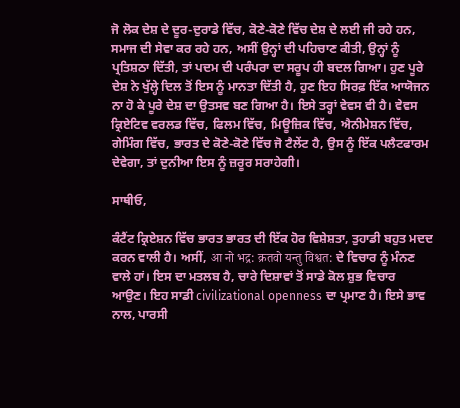ਜੋ ਲੋਕ ਦੇਸ਼ ਦੇ ਦੂਰ-ਦੁਰਾਡੇ ਵਿੱਚ, ਕੋਣੇ-ਕੋਣੇ ਵਿੱਚ ਦੇਸ਼ ਦੇ ਲਈ ਜੀ ਰਹੇ ਹਨ, ਸਮਾਜ ਦੀ ਸੇਵਾ ਕਰ ਰਹੇ ਹਨ, ਅਸੀਂ ਉਨ੍ਹਾਂ ਦੀ ਪਹਿਚਾਣ ਕੀਤੀ, ਉਨ੍ਹਾਂ ਨੂੰ ਪ੍ਰਤਿਸ਼ਠਾ ਦਿੱਤੀ, ਤਾਂ ਪਦਮ ਦੀ ਪਰੰਪਰਾ ਦਾ ਸਰੂਪ ਹੀ ਬਦਲ ਗਿਆ। ਹੁਣ ਪੂਰੇ ਦੇਸ਼ ਨੇ ਖੁੱਲ੍ਹੇ ਦਿਲ ਤੋਂ ਇਸ ਨੂੰ ਮਾਨਤਾ ਦਿੱਤੀ ਹੈ, ਹੁਣ ਇਹ ਸਿਰਫ਼ ਇੱਕ ਆਯੋਜਨ ਨਾ ਹੋ ਕੇ ਪੂਰੇ ਦੇਸ਼ ਦਾ ਉਤਸਵ ਬਣ ਗਿਆ ਹੈ। ਇਸੇ ਤਰ੍ਹਾਂ ਵੇਵਸ ਵੀ ਹੈ। ਵੇਵਸ ਕ੍ਰਿਏਟਿਵ ਵਰਲਡ ਵਿੱਚ, ਫਿਲਮ ਵਿੱਚ, ਮਿਊਜ਼ਿਕ ਵਿੱਚ, ਐਨੀਮੇਸ਼ਨ ਵਿੱਚ, ਗੇਮਿੰਗ ਵਿੱਚ, ਭਾਰਤ ਦੇ ਕੋਣੇ-ਕੋਣੇ ਵਿੱਚ ਜੋ ਟੈਲੇਂਟ ਹੈ, ਉਸ ਨੂੰ ਇੱਕ ਪਲੈਟਫਾਰਮ ਦੇਵੇਗਾ, ਤਾਂ ਦੁਨੀਆ ਇਸ ਨੂੰ ਜ਼ਰੂਰ ਸਰਾਹੇਗੀ।

ਸਾਥੀਓ,

ਕੰਟੈਂਟ ਕ੍ਰਿਏਸ਼ਨ ਵਿੱਚ ਭਾਰਤ ਭਾਰਤ ਦੀ ਇੱਕ ਹੋਰ ਵਿਸ਼ੇਸ਼ਤਾ, ਤੁਹਾਡੀ ਬਹੁਤ ਮਦਦ ਕਰਨ ਵਾਲੀ ਹੈ। ਅਸੀਂ, आ नो भद्र: क्रतवो यन्तु विश्वत: ਦੇ ਵਿਚਾਰ ਨੂੰ ਮੰਨਣ ਵਾਲੇ ਹਾਂ। ਇਸ ਦਾ ਮਤਲਬ ਹੈ, ਚਾਰੇ ਦਿਸ਼ਾਵਾਂ ਤੋਂ ਸਾਡੇ ਕੋਲ ਸ਼ੁਭ ਵਿਚਾਰ ਆਉਣ। ਇਹ ਸਾਡੀ civilizational openness ਦਾ ਪ੍ਰਮਾਣ ਹੈ। ਇਸੇ ਭਾਵ ਨਾਲ, ਪਾਰਸੀ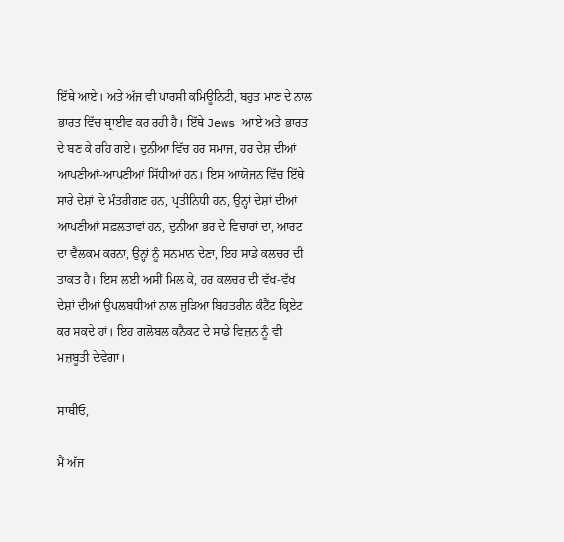ਇੱਥੇ ਆਏ। ਅਤੇ ਅੱਜ ਵੀ ਪਾਰਸੀ ਕਮਿਊਨਿਟੀ, ਬਹੁਤ ਮਾਣ ਦੇ ਨਾਲ ਭਾਰਤ ਵਿੱਚ ਥ੍ਰਾਈਵ ਕਰ ਰਹੀ ਹੈ। ਇੱਥੇ Jews ਆਏ ਅਤੇ ਭਾਰਤ ਦੇ ਬਣ ਕੇ ਰਹਿ ਗਏ। ਦੁਨੀਆ ਵਿੱਚ ਹਰ ਸਮਾਜ, ਹਰ ਦੇਸ਼ ਦੀਆਂ ਆਪਣੀਆਂ-ਆਪਣੀਆਂ ਸਿੱਧੀਆਂ ਹਨ। ਇਸ ਆਯੋਜਨ ਵਿੱਚ ਇੱਥੇ ਸਾਰੇ ਦੇਸ਼ਾਂ ਦੇ ਮੰਤਰੀਗਣ ਹਨ, ਪ੍ਰਤੀਨਿਧੀ ਹਨ, ਉਨ੍ਹਾਂ ਦੇਸ਼ਾਂ ਦੀਆਂ ਆਪਣੀਆਂ ਸਫ਼ਲਤਾਵਾਂ ਹਨ, ਦੁਨੀਆ ਭਰ ਦੇ ਵਿਚਾਰਾਂ ਦਾ, ਆਰਟ ਦਾ ਵੈਲਕਮ ਕਰਨਾ, ਉਨ੍ਹਾਂ ਨੂੰ ਸਨਮਾਨ ਦੇਣਾ, ਇਹ ਸਾਡੇ ਕਲਚਰ ਦੀ ਤਾਕਤ ਹੈ। ਇਸ ਲਈ ਅਸੀਂ ਮਿਲ ਕੇ, ਹਰ ਕਲਚਰ ਦੀ ਵੱਖ-ਵੱਖ ਦੇਸ਼ਾਂ ਦੀਆਂ ਉਪਲਬਧੀਆਂ ਨਾਲ ਜੁੜਿਆ ਬਿਹਤਰੀਨ ਕੰਟੈਂਟ ਕ੍ਰਿਏਟ ਕਰ ਸਕਦੇ ਹਾਂ। ਇਹ ਗਲੋਬਲ ਕਨੈਕਟ ਦੇ ਸਾਡੇ ਵਿਜ਼ਨ ਨੂੰ ਵੀ ਮਜ਼ਬੂਤੀ ਦੇਵੇਗਾ।

ਸਾਥੀਓ,

ਮੈਂ ਅੱਜ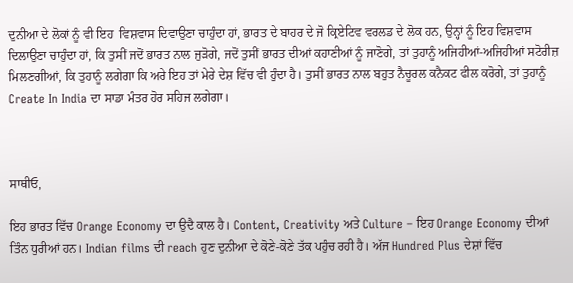ਦੁਨੀਆ ਦੇ ਲੋਕਾਂ ਨੂੰ ਵੀ ਇਹ  ਵਿਸ਼ਵਾਸ ਦਿਵਾਉਣਾ ਚਾਹੁੰਦਾ ਹਾਂ, ਭਾਰਤ ਦੇ ਬਾਹਰ ਦੇ ਜੋ ਕ੍ਰਿਏਟਿਵ ਵਰਲਡ ਦੇ ਲੋਕ ਹਨ, ਉਨ੍ਹਾਂ ਨੂੰ ਇਹ ਵਿਸ਼ਵਾਸ ਦਿਲਾਉਣਾ ਚਾਹੁੰਦਾ ਹਾਂ, ਕਿ ਤੁਸੀਂ ਜਦੋਂ ਭਾਰਤ ਨਾਲ ਜੁੜੋਗੇ, ਜਦੋਂ ਤੁਸੀਂ ਭਾਰਤ ਦੀਆਂ ਕਹਾਣੀਆਂ ਨੂੰ ਜਾਣੋਗੇ, ਤਾਂ ਤੁਹਾਨੂੰ ਅਜਿਹੀਆਂ-ਅਜਿਹੀਆਂ ਸਟੋਰੀਜ਼ ਮਿਲਣਗੀਆਂ, ਕਿ ਤੁਹਾਨੂੰ ਲਗੇਗਾ ਕਿ ਅਰੇ ਇਹ ਤਾਂ ਮੇਰੇ ਦੇਸ਼ ਵਿੱਚ ਵੀ ਹੁੰਦਾ ਹੈ। ਤੁਸੀਂ ਭਾਰਤ ਨਾਲ ਬਹੁਤ ਨੈਚੂਰਲ ਕਨੈਕਟ ਫੀਲ ਕਰੋਗੇ, ਤਾਂ ਤੁਹਾਨੂੰ Create In India ਦਾ ਸਾਡਾ ਮੰਤਰ ਹੋਰ ਸਹਿਜ ਲਗੇਗਾ।



ਸਾਥੀਓ,

ਇਹ ਭਾਰਤ ਵਿੱਚ Orange Economy ਦਾ ਉਦੈ ਕਾਲ ਹੈ। Content, Creativity ਅਤੇ Culture – ਇਹ Orange Economy ਦੀਆਂ ਤਿੰਨ ਧੁਰੀਆਂ ਹਨ। Indian films ਦੀ reach ਹੁਣ ਦੁਨੀਆ ਦੇ ਕੋਣੇ-ਕੋਣੇ ਤੱਕ ਪਹੁੰਚ ਰਹੀ ਹੈ। ਅੱਜ Hundred Plus ਦੇਸ਼ਾਂ ਵਿੱਚ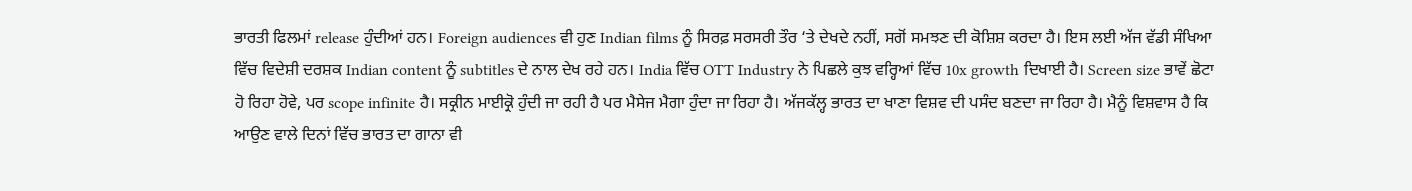ਭਾਰਤੀ ਫਿਲਮਾਂ release ਹੁੰਦੀਆਂ ਹਨ। Foreign audiences ਵੀ ਹੁਣ Indian films ਨੂੰ ਸਿਰਫ਼ ਸਰਸਰੀ ਤੌਰ ‘ਤੇ ਦੇਖਦੇ ਨਹੀਂ, ਸਗੋਂ ਸਮਝਣ ਦੀ ਕੋਸ਼ਿਸ਼ ਕਰਦਾ ਹੈ। ਇਸ ਲਈ ਅੱਜ ਵੱਡੀ ਸੰਖਿਆ ਵਿੱਚ ਵਿਦੇਸ਼ੀ ਦਰਸ਼ਕ Indian content ਨੂੰ subtitles ਦੇ ਨਾਲ ਦੇਖ ਰਹੇ ਹਨ। India ਵਿੱਚ OTT Industry ਨੇ ਪਿਛਲੇ ਕੁਝ ਵਰ੍ਹਿਆਂ ਵਿੱਚ 10x growth ਦਿਖਾਈ ਹੈ। Screen size ਭਾਵੇਂ ਛੋਟਾ ਹੋ ਰਿਹਾ ਹੋਵੇ, ਪਰ scope infinite ਹੈ। ਸਕ੍ਰੀਨ ਮਾਈਕ੍ਰੋ ਹੁੰਦੀ ਜਾ ਰਹੀ ਹੈ ਪਰ ਮੈਸੇਜ ਮੈਗਾ ਹੁੰਦਾ ਜਾ ਰਿਹਾ ਹੈ। ਅੱਜਕੱਲ੍ਹ ਭਾਰਤ ਦਾ ਖਾਣਾ ਵਿਸ਼ਵ ਦੀ ਪਸੰਦ ਬਣਦਾ ਜਾ ਰਿਹਾ ਹੈ। ਮੈਨੂੰ ਵਿਸ਼ਵਾਸ ਹੈ ਕਿ ਆਉਣ ਵਾਲੇ ਦਿਨਾਂ ਵਿੱਚ ਭਾਰਤ ਦਾ ਗਾਨਾ ਵੀ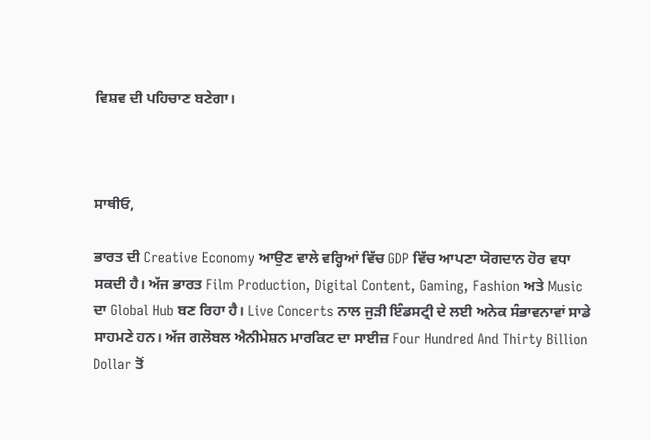ਵਿਸ਼ਵ ਦੀ ਪਹਿਚਾਣ ਬਣੇਗਾ।



ਸਾਥੀਓ,

ਭਾਰਤ ਦੀ Creative Economy ਆਉਣ ਵਾਲੇ ਵਰ੍ਹਿਆਂ ਵਿੱਚ GDP ਵਿੱਚ ਆਪਣਾ ਯੋਗਦਾਨ ਹੋਰ ਵਧਾ ਸਕਦੀ ਹੈ। ਅੱਜ ਭਾਰਤ Film Production, Digital Content, Gaming, Fashion ਅਤੇ Music ਦਾ Global Hub ਬਣ ਰਿਹਾ ਹੈ। Live Concerts ਨਾਲ ਜੁੜੀ ਇੰਡਸਟ੍ਰੀ ਦੇ ਲਈ ਅਨੇਕ ਸੰਭਾਵਨਾਵਾਂ ਸਾਡੇ ਸਾਹਮਣੇ ਹਨ। ਅੱਜ ਗਲੋਬਲ ਐਨੀਮੇਸ਼ਨ ਮਾਰਕਿਟ ਦਾ ਸਾਈਜ਼ Four Hundred And Thirty Billion Dollar ਤੋਂ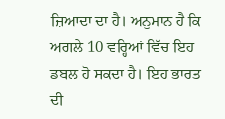ਜ਼ਿਆਦਾ ਦਾ ਹੈ। ਅਨੁਮਾਨ ਹੈ ਕਿ ਅਗਲੇ 10 ਵਰ੍ਹਿਆਂ ਵਿੱਚ ਇਹ ਡਬਲ ਹੋ ਸਕਦਾ ਹੈ। ਇਹ ਭਾਰਤ ਦੀ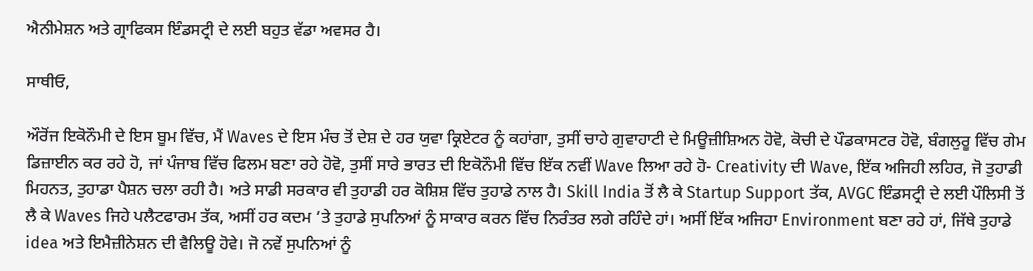ਐਨੀਮੇਸ਼ਨ ਅਤੇ ਗ੍ਰਾਫਿਕਸ ਇੰਡਸਟ੍ਰੀ ਦੇ ਲਈ ਬਹੁਤ ਵੱਡਾ ਅਵਸਰ ਹੈ।

ਸਾਥੀਓ,

ਔਰੋਂਜ ਇਕੋਨੌਮੀ ਦੇ ਇਸ ਬੂਮ ਵਿੱਚ, ਮੈਂ Waves ਦੇ ਇਸ ਮੰਚ ਤੋਂ ਦੇਸ਼ ਦੇ ਹਰ ਯੁਵਾ ਕ੍ਰਿਏਟਰ ਨੂੰ ਕਹਾਂਗਾ, ਤੁਸੀਂ ਚਾਹੇ ਗੁਵਾਹਾਟੀ ਦੇ ਮਿਊਜ਼ੀਸ਼ਿਅਨ ਹੋਵੋ, ਕੋਚੀ ਦੇ ਪੌਡਕਾਸਟਰ ਹੋਵੋ, ਬੰਗਲੁਰੂ ਵਿੱਚ ਗੇਮ ਡਿਜ਼ਾਈਨ ਕਰ ਰਹੇ ਹੋ, ਜਾਂ ਪੰਜਾਬ ਵਿੱਚ ਫਿਲਮ ਬਣਾ ਰਹੇ ਹੋਵੋ, ਤੁਸੀਂ ਸਾਰੇ ਭਾਰਤ ਦੀ ਇਕੋਨੌਮੀ ਵਿੱਚ ਇੱਕ ਨਵੀਂ Wave ਲਿਆ ਰਹੇ ਹੋ- Creativity ਦੀ Wave, ਇੱਕ ਅਜਿਹੀ ਲਹਿਰ, ਜੋ ਤੁਹਾਡੀ ਮਿਹਨਤ, ਤੁਹਾਡਾ ਪੈਸ਼ਨ ਚਲਾ ਰਹੀ ਹੈ। ਅਤੇ ਸਾਡੀ ਸਰਕਾਰ ਵੀ ਤੁਹਾਡੀ ਹਰ ਕੋਸ਼ਿਸ਼ ਵਿੱਚ ਤੁਹਾਡੇ ਨਾਲ ਹੈ। Skill India ਤੋਂ ਲੈ ਕੇ Startup Support ਤੱਕ, AVGC ਇੰਡਸਟ੍ਰੀ ਦੇ ਲਈ ਪੌਲਿਸੀ ਤੋਂ ਲੈ ਕੇ Waves ਜਿਹੇ ਪਲੈਟਫਾਰਮ ਤੱਕ, ਅਸੀਂ ਹਰ ਕਦਮ ‘ਤੇ ਤੁਹਾਡੇ ਸੁਪਨਿਆਂ ਨੂੰ ਸਾਕਾਰ ਕਰਨ ਵਿੱਚ ਨਿਰੰਤਰ ਲਗੇ ਰਹਿੰਦੇ ਹਾਂ। ਅਸੀਂ ਇੱਕ ਅਜਿਹਾ Environment ਬਣਾ ਰਹੇ ਹਾਂ, ਜਿੱਥੇ ਤੁਹਾਡੇ idea ਅਤੇ ਇਮੈਜ਼ੀਨੇਸ਼ਨ ਦੀ ਵੈਲਿਊ ਹੋਵੇ। ਜੋ ਨਵੇਂ ਸੁਪਨਿਆਂ ਨੂੰ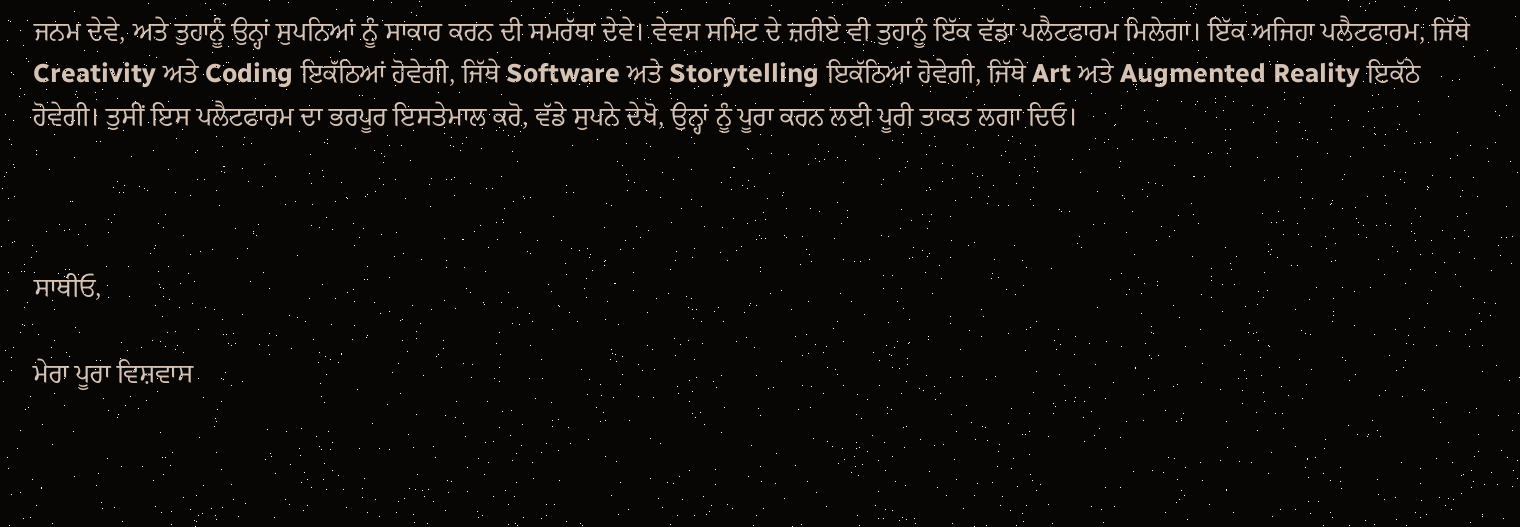ਜਨਮ ਦੇਵੇ, ਅਤੇ ਤੁਹਾਨੂੰ ਉਨ੍ਹਾਂ ਸੁਪਨਿਆਂ ਨੂੰ ਸਾਕਾਰ ਕਰਨ ਦੀ ਸਮਰੱਥਾ ਦੇਵੇ। ਵੇਵਸ ਸਮਿਟ ਦੇ ਜ਼ਰੀਏ ਵੀ ਤੁਹਾਨੂੰ ਇੱਕ ਵੱਡਾ ਪਲੈਟਫਾਰਮ ਮਿਲੇਗਾ। ਇੱਕ ਅਜਿਹਾ ਪਲੈਟਫਾਰਮ, ਜਿੱਥੇ Creativity ਅਤੇ Coding ਇਕੱਠਿਆਂ ਹੋਵੇਗੀ, ਜਿੱਥੇ Software ਅਤੇ Storytelling ਇਕੱਠਿਆਂ ਹੋਵੇਗੀ, ਜਿੱਥੇ Art ਅਤੇ Augmented Reality ਇਕੱਠੇ ਹੋਵੇਗੀ। ਤੁਸੀਂ ਇਸ ਪਲੈਟਫਾਰਮ ਦਾ ਭਰਪੂਰ ਇਸਤੇਮਾਲ ਕਰੋ, ਵੱਡੇ ਸੁਪਨੇ ਦੇਖੋ, ਉਨ੍ਹਾਂ ਨੂੰ ਪੂਰਾ ਕਰਨ ਲਈ ਪੂਰੀ ਤਾਕਤ ਲਗਾ ਦਿਓ।



ਸਾਥੀਓ,

ਮੇਰਾ ਪੂਰਾ ਵਿਸ਼ਵਾਸ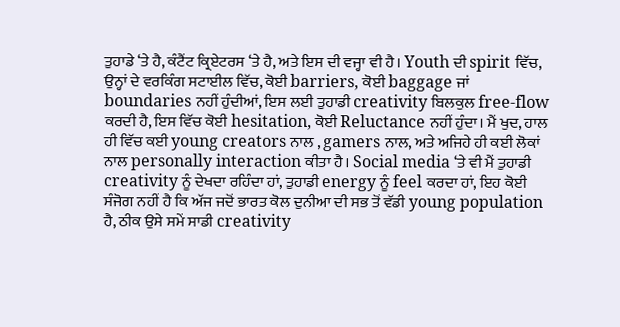ਤੁਹਾਡੇ ‘ਤੇ ਹੈ, ਕੰਟੈਂਟ ਕ੍ਰਿਏਟਰਸ ‘ਤੇ ਹੈ, ਅਤੇ ਇਸ ਦੀ ਵਜ੍ਹਾ ਵੀ ਹੈ। Youth ਦੀ spirit ਵਿੱਚ, ਉਨ੍ਹਾਂ ਦੇ ਵਰਕਿੰਗ ਸਟਾਈਲ ਵਿੱਚ, ਕੋਈ barriers, ਕੋਈ baggage ਜਾਂ boundaries ਨਹੀਂ ਹੁੰਦੀਆਂ, ਇਸ ਲਈ ਤੁਹਾਡੀ creativity ਬਿਲਕੁਲ free-flow ਕਰਦੀ ਹੈ, ਇਸ ਵਿੱਚ ਕੋਈ hesitation, ਕੋਈ Reluctance ਨਹੀਂ ਹੁੰਦਾ। ਮੈਂ ਖੁਦ, ਹਾਲ ਹੀ ਵਿੱਚ ਕਈ young creators ਨਾਲ , gamers ਨਾਲ, ਅਤੇ ਅਜਿਹੇ ਹੀ ਕਈ ਲੋਕਾਂ ਨਾਲ personally interaction ਕੀਤਾ ਹੈ। Social media ‘ਤੇ ਵੀ ਮੈਂ ਤੁਹਾਡੀ creativity ਨੂੰ ਦੇਖਦਾ ਰਹਿੰਦਾ ਹਾਂ, ਤੁਹਾਡੀ energy ਨੂੰ feel ਕਰਦਾ ਹਾਂ, ਇਹ ਕੋਈ ਸੰਜੋਗ ਨਹੀਂ ਹੈ ਕਿ ਅੱਜ ਜਦੋਂ ਭਾਰਤ ਕੋਲ ਦੁਨੀਆ ਦੀ ਸਭ ਤੋਂ ਵੱਡੀ young population ਹੈ, ਠੀਕ ਉਸੇ ਸਮੇਂ ਸਾਡੀ creativity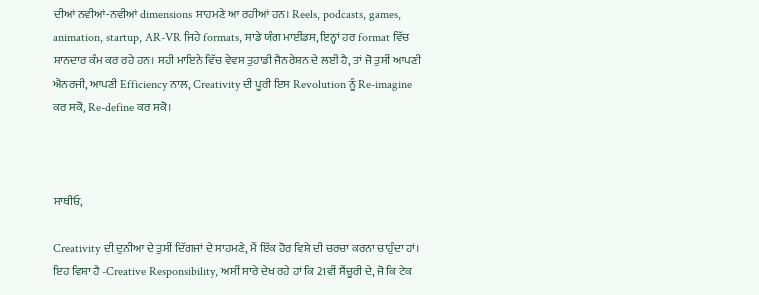ਦੀਆਂ ਨਵੀਆਂ-ਨਵੀਆਂ dimensions ਸਾਹਮਣੇ ਆ ਰਹੀਆਂ ਹਨ। Reels, podcasts, games, animation, startup, AR-VR ਜਿਹੇ formats, ਸਾਡੇ ਯੰਗ ਮਾਈਂਡਸ, ਇਨ੍ਹਾਂ ਹਰ format ਵਿੱਚ ਸ਼ਾਨਦਾਰ ਕੰਮ ਕਰ ਰਹੇ ਹਨ। ਸਹੀ ਮਾਇਨੇ ਵਿੱਚ ਵੇਵਸ ਤੁਹਾਡੀ ਜੈਨਰੇਸ਼ਨ ਦੇ ਲਈ ਹੈ, ਤਾਂ ਜੋ ਤੁਸੀਂ ਆਪਣੀ ਐਨਰਜੀ, ਆਪਣੀ Efficiency ਨਾਲ, Creativity ਦੀ ਪੂਰੀ ਇਸ Revolution ਨੂੰ Re-imagine ਕਰ ਸਕੋ, Re-define ਕਰ ਸਕੋ।



ਸਾਥੀਓ,

Creativity ਦੀ ਦੁਨੀਆ ਦੇ ਤੁਸੀਂ ਦਿੱਗਜਾਂ ਦੇ ਸਾਹਮਣੇ, ਮੈਂ ਇੱਕ ਹੋਰ ਵਿਸ਼ੇ ਦੀ ਚਰਚਾ ਕਰਨਾ ਚਾਹੁੰਦਾ ਹਾਂ। ਇਹ ਵਿਸ਼ਾ ਹੈ -Creative Responsibility, ਅਸੀਂ ਸਾਰੇ ਦੇਖ ਰਹੇ ਹਾਂ ਕਿ 21ਵੀਂ ਸੈਂਚੂਰੀ ਦੇ, ਜੋ ਕਿ ਟੇਕ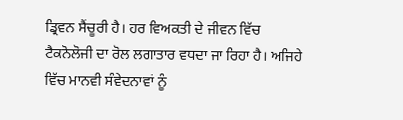ਡ੍ਰਿਵਨ ਸੈਂਚੂਰੀ ਹੈ। ਹਰ ਵਿਅਕਤੀ ਦੇ ਜੀਵਨ ਵਿੱਚ ਟੈਕਨੋਲੋਜੀ ਦਾ ਰੋਲ ਲਗਾਤਾਰ ਵਧਦਾ ਜਾ ਰਿਹਾ ਹੈ। ਅਜਿਹੇ ਵਿੱਚ ਮਾਨਵੀ ਸੰਵੇਦਨਾਵਾਂ ਨੂੰ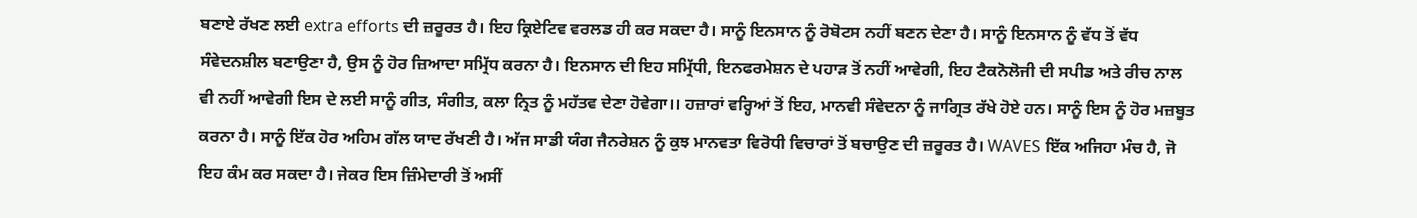ਬਣਾਏ ਰੱਖਣ ਲਈ extra efforts ਦੀ ਜ਼ਰੂਰਤ ਹੈ। ਇਹ ਕ੍ਰਿਏਟਿਵ ਵਰਲਡ ਹੀ ਕਰ ਸਕਦਾ ਹੈ। ਸਾਨੂੰ ਇਨਸਾਨ ਨੂੰ ਰੋਬੋਟਸ ਨਹੀਂ ਬਣਨ ਦੇਣਾ ਹੈ। ਸਾਨੂੰ ਇਨਸਾਨ ਨੂੰ ਵੱਧ ਤੋਂ ਵੱਧ ਸੰਵੇਦਨਸ਼ੀਲ ਬਣਾਉਣਾ ਹੈ, ਉਸ ਨੂੰ ਹੋਰ ਜ਼ਿਆਦਾ ਸਮ੍ਰਿੱਧ ਕਰਨਾ ਹੈ। ਇਨਸਾਨ ਦੀ ਇਹ ਸਮ੍ਰਿੱਧੀ, ਇਨਫਰਮੇਸ਼ਨ ਦੇ ਪਹਾੜ ਤੋਂ ਨਹੀਂ ਆਵੇਗੀ, ਇਹ ਟੈਕਨੋਲੋਜੀ ਦੀ ਸਪੀਡ ਅਤੇ ਰੀਚ ਨਾਲ ਵੀ ਨਹੀਂ ਆਵੇਗੀ ਇਸ ਦੇ ਲਈ ਸਾਨੂੰ ਗੀਤ, ਸੰਗੀਤ, ਕਲਾ ਨ੍ਰਿਤ ਨੂੰ ਮਹੱਤਵ ਦੇਣਾ ਹੋਵੇਗਾ।। ਹਜ਼ਾਰਾਂ ਵਰ੍ਹਿਆਂ ਤੋਂ ਇਹ, ਮਾਨਵੀ ਸੰਵੇਦਨਾ ਨੂੰ ਜਾਗ੍ਰਿਤ ਰੱਖੇ ਹੋਏ ਹਨ। ਸਾਨੂੰ ਇਸ ਨੂੰ ਹੋਰ ਮਜ਼ਬੂਤ ਕਰਨਾ ਹੈ। ਸਾਨੂੰ ਇੱਕ ਹੋਰ ਅਹਿਮ ਗੱਲ ਯਾਦ ਰੱਖਣੀ ਹੈ। ਅੱਜ ਸਾਡੀ ਯੰਗ ਜੈਨਰੇਸ਼ਨ ਨੂੰ ਕੁਝ ਮਾਨਵਤਾ ਵਿਰੋਧੀ ਵਿਚਾਰਾਂ ਤੋਂ ਬਚਾਉਣ ਦੀ ਜ਼ਰੂਰਤ ਹੈ। WAVES ਇੱਕ ਅਜਿਹਾ ਮੰਚ ਹੈ, ਜੋ ਇਹ ਕੰਮ ਕਰ ਸਕਦਾ ਹੈ। ਜੇਕਰ ਇਸ ਜ਼ਿੰਮੇਦਾਰੀ ਤੋਂ ਅਸੀਂ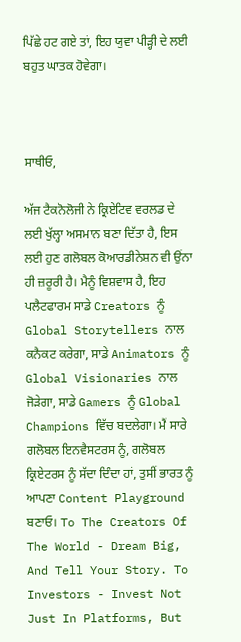ਪਿੱਛੇ ਹਟ ਗਏ ਤਾਂ, ਇਹ ਯੁਵਾ ਪੀੜ੍ਹੀ ਦੇ ਲਈ ਬਹੁਤ ਘਾਤਕ ਹੋਵੇਗਾ।



ਸਾਥੀਓ,

ਅੱਜ ਟੈਕਨੋਲੋਜੀ ਨੇ ਕ੍ਰਿਏਟਿਵ ਵਰਲਡ ਦੇ ਲਈ ਖੁੱਲ੍ਹਾ ਅਸਮਾਨ ਬਣਾ ਦਿੱਤਾ ਹੈ, ਇਸ ਲਈ ਹੁਣ ਗਲੋਬਲ ਕੋਆਰਡੀਨੇਸ਼ਨ ਵੀ ਉਂਨਾ ਹੀ ਜ਼ਰੂਰੀ ਹੈ। ਮੈਨੂੰ ਵਿਸ਼ਵਾਸ ਹੈ, ਇਹ ਪਲੈਟਫਾਰਮ ਸਾਡੇ Creators ਨੂੰ Global Storytellers ਨਾਲ ਕਨੈਕਟ ਕਰੇਗਾ, ਸਾਡੇ Animators ਨੂੰ Global Visionaries ਨਾਲ ਜੋੜੇਗਾ, ਸਾਡੇ Gamers ਨੂੰ Global Champions ਵਿੱਚ ਬਦਲੇਗਾ। ਮੈਂ ਸਾਰੇ ਗਲੋਬਲ ਇਨਵੈਸਟਰਸ ਨੂੰ, ਗਲੋਬਲ ਕ੍ਰਿਏਟਰਸ ਨੂੰ ਸੱਦਾ ਦਿੰਦਾ ਹਾਂ, ਤੁਸੀਂ ਭਾਰਤ ਨੂੰ ਆਪਣਾ Content Playground ਬਣਾਓ। To The Creators Of The World - Dream Big, And Tell Your Story. To Investors - Invest Not Just In Platforms, But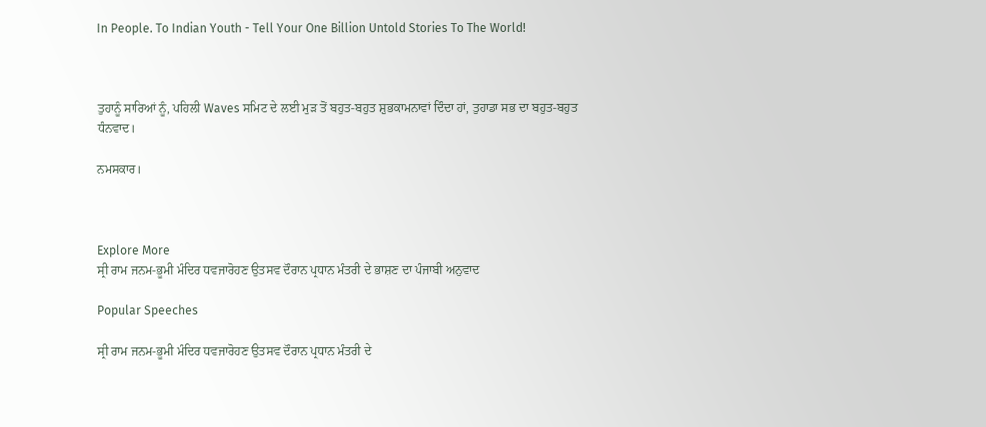In People. To Indian Youth - Tell Your One Billion Untold Stories To The World!



ਤੁਹਾਨੂੰ ਸਾਰਿਆਂ ਨੂੰ, ਪਹਿਲੀ Waves ਸਮਿਟ ਦੇ ਲਈ ਮੁੜ ਤੋਂ ਬਹੁਤ-ਬਹੁਤ ਸ਼ੁਭਕਾਮਨਾਵਾਂ ਦਿੰਦਾ ਹਾਂ, ਤੁਹਾਡਾ ਸਭ ਦਾ ਬਹੁਤ-ਬਹੁਤ ਧੰਨਵਾਦ।

ਨਮਸਕਾਰ।



Explore More
ਸ੍ਰੀ ਰਾਮ ਜਨਮ-ਭੂਮੀ ਮੰਦਿਰ ਧਵਜਾਰੋਹਣ ਉਤਸਵ ਦੌਰਾਨ ਪ੍ਰਧਾਨ ਮੰਤਰੀ ਦੇ ਭਾਸ਼ਣ ਦਾ ਪੰਜਾਬੀ ਅਨੁਵਾਦ

Popular Speeches

ਸ੍ਰੀ ਰਾਮ ਜਨਮ-ਭੂਮੀ ਮੰਦਿਰ ਧਵਜਾਰੋਹਣ ਉਤਸਵ ਦੌਰਾਨ ਪ੍ਰਧਾਨ ਮੰਤਰੀ ਦੇ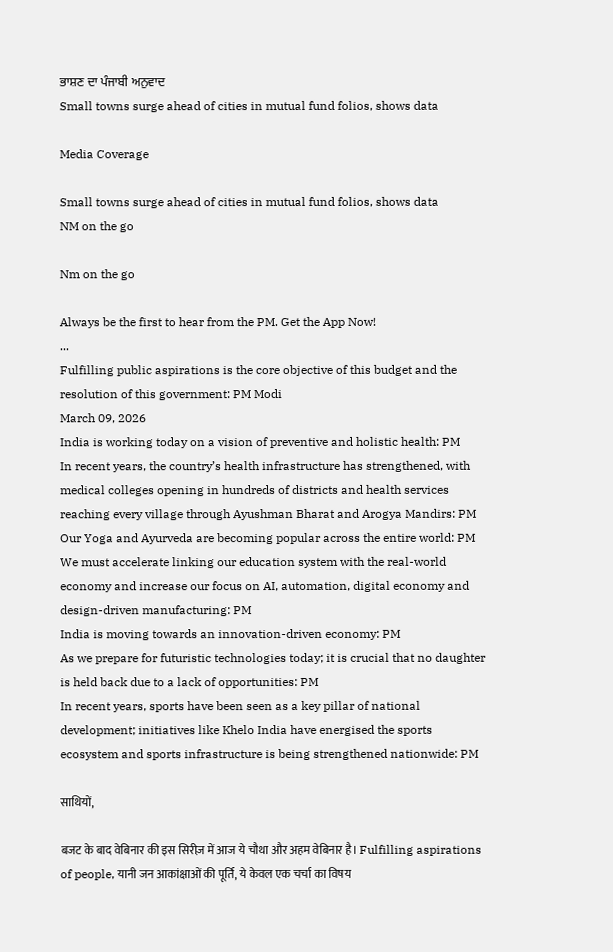ਭਾਸ਼ਣ ਦਾ ਪੰਜਾਬੀ ਅਨੁਵਾਦ
Small towns surge ahead of cities in mutual fund folios, shows data

Media Coverage

Small towns surge ahead of cities in mutual fund folios, shows data
NM on the go

Nm on the go

Always be the first to hear from the PM. Get the App Now!
...
Fulfilling public aspirations is the core objective of this budget and the resolution of this government: PM Modi
March 09, 2026
India is working today on a vision of preventive and holistic health: PM
In recent years, the country’s health infrastructure has strengthened, with medical colleges opening in hundreds of districts and health services reaching every village through Ayushman Bharat and Arogya Mandirs: PM
Our Yoga and Ayurveda are becoming popular across the entire world: PM
We must accelerate linking our education system with the real-world economy and increase our focus on AI, automation, digital economy and design-driven manufacturing: PM
India is moving towards an innovation-driven economy: PM
As we prepare for futuristic technologies today; it is crucial that no daughter is held back due to a lack of opportunities: PM
In recent years, sports have been seen as a key pillar of national development; initiatives like Khelo India have energised the sports ecosystem and sports infrastructure is being strengthened nationwide: PM

साथियों,

बजट के बाद वेबिनार की इस सिरीज़ में आज ये चौथा और अहम वेबिनार है। Fulfilling aspirations of people, यानी जन आकांक्षाओं की पूर्ति, ये केवल एक चर्चा का विषय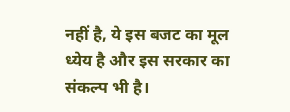नहीं है, ये इस बजट का मूल ध्येय है और इस सरकार का संकल्प भी है।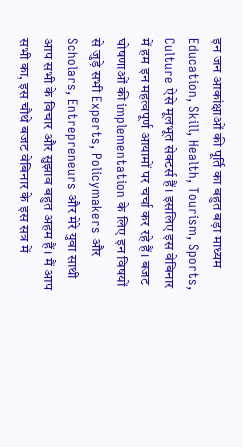इन जन आकांक्षाओं की पूर्ति का बहुत बड़ा माध्यम Education, Skill, Health, Tourism, Sports, Culture ऐसे मूलभूत सेक्टर्स हैं। इसलिए इस वेबिनार में हम इन महत्वपूर्ण आयामों पर चर्चा कर रहे हैं। बजट घोषणाओं की implementation के लिए इन विषयों से जुड़े सभी Experts, Policymakers और Scholars, Entrepreneurs और मेरे युवा साथी आप सभी के विचार और सुझाव बहुत अहम हैं। मैं आप सभी का, इस चौथे बजट वेबिनार के इस सत्र में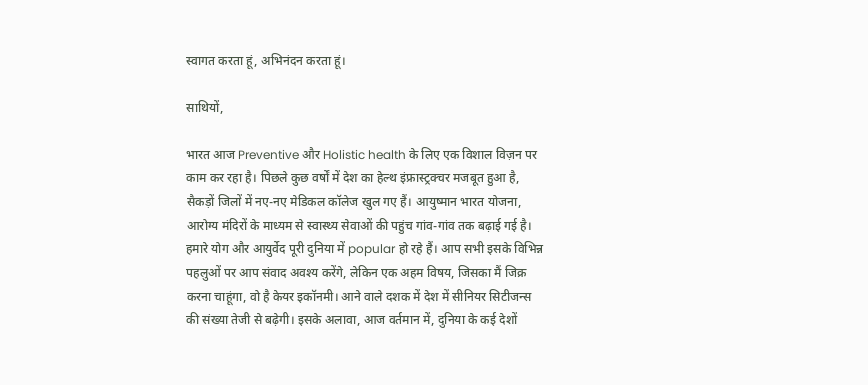स्वागत करता हूं, अभिनंदन करता हूं।

साथियों,

भारत आज Preventive और Holistic health के लिए एक विशाल विज़न पर काम कर रहा है। पिछले कुछ वर्षों में देश का हेल्थ इंफ्रास्ट्रक्चर मजबूत हुआ है, सैकड़ों जिलों में नए-नए मेडिकल कॉलेज खुल गए हैं। आयुष्मान भारत योजना, आरोग्य मंदिरों के माध्यम से स्वास्थ्य सेवाओं की पहुंच गांव-गांव तक बढ़ाई गई है। हमारे योग और आयुर्वेद पूरी दुनिया में popular हो रहे हैं। आप सभी इसके विभिन्न पहलुओं पर आप संवाद अवश्य करेंगे, लेकिन एक अहम विषय, जिसका मैं जिक्र करना चाहूंगा, वो है केयर इकॉनमी। आने वाले दशक में देश में सीनियर सिटीजन्स की संख्या तेजी से बढ़ेगी। इसके अलावा, आज वर्तमान में, दुनिया के कई देशों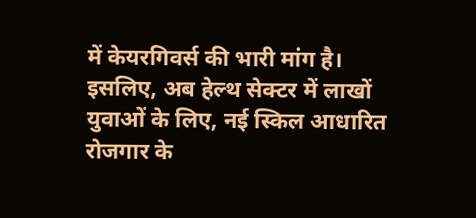में केयरगिवर्स की भारी मांग है। इसलिए, अब हेल्थ सेक्टर में लाखों युवाओं के लिए, नई स्किल आधारित रोजगार के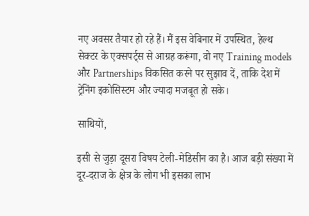नए अवसर तैयार हो रहे हैं। मैं इस वेबिनार में उपस्थित, हेल्थ सेक्टर के एक्सपर्ट्स से आग्रह करूंगा, वो नए Training models और Partnerships विकसित करने पर सुझाव दें, ताकि देश में ट्रेनिंग इकोसिस्टम और ज्यादा मजबूत हो सके।

साथियों,

इसी से जुड़ा दूसरा विषय टेली-मेडिसीन का है। आज बड़ी संख्या में दूर-दराज के क्षेत्र के लोग भी इसका लाभ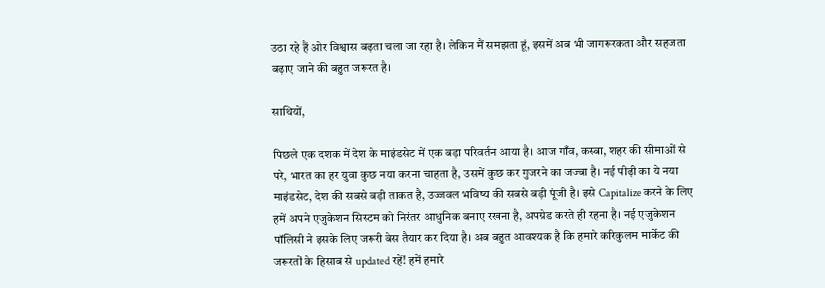उठा रहे हैं ओर विश्वास बढ़ता चला जा रहा है। लेकिन मैं समझता हूं, इसमें अब भी जागरूरकता और सहजता बढ़ाए जाने की बहुत जरूरत है।

साथियों,

पिछले एक दशक में देश के माइंडसेट में एक बड़ा परिवर्तन आया है। आज गाँव, कस्बा, शहर की सीमाओं से परे, भारत का हर युवा कुछ नया करना चाहता है, उसमें कुछ कर गुजरने का जज्बा है। नई पीढ़ी का ये नया माइंडसेट, देश की सबसे बड़ी ताकत है, उज्जवल भविष्य की सबसे बड़ी पूंजी है। इसे Capitalize करने के लिए हमें अपने एजुकेशन सिस्टम को निरंतर आधुनिक बनाए रखना है, अपग्रेड करते ही रहना है। नई एजुकेशन पॉलिसी ने इसके लिए जरूरी बेस तैयार कर दिया है। अब बहुत आवश्यक है कि हमारे करिकुलम मार्केट की जरूरतों के हिसाब से updated रहें! हमें हमारे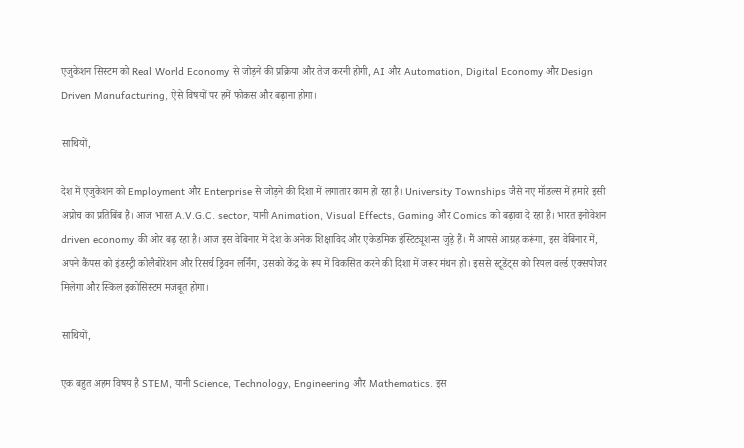एजुकेशन सिस्टम को Real World Economy से जोड़ने की प्रक्रिया और तेज करनी होगी, AI और Automation, Digital Economy और Design Driven Manufacturing, ऐसे विषयों पर हमें फोकस और बढ़ाना होगा।

साथियों,

देश में एजुकेशन को Employment और Enterprise से जोड़ने की दिशा में लगातार काम हो रहा है। University Townships जैसे नए मॉडल्स में हमारे इसी अप्रोच का प्रतिबिंब है। आज भारत A.V.G.C. sector, यानी Animation, Visual Effects, Gaming और Comics को बढ़ावा दे रहा है। भारत इनोवेशन driven economy की ओर बढ़ रहा है। आज इस वेबिनार में देश के अनेक शिक्षाविद और एकेडमिक इंस्टिट्यूशन्स जुड़े हैं। मैं आपसे आग्रह करूंगा, इस वेबिनार में, अपने कैंपस को इंडस्ट्री कोलैबोरेशन और रिसर्च ड्रिवन लर्निंग, उसको केंद्र के रूप में विकसित करने की दिशा में जरूर मंथन हो। इससे स्टूडेंट्स को रियल वर्ल्ड एक्सपोजर मिलेगा और स्किल इकोसिस्टम मजबूत होगा।

साथियों,

एक बहुत अहम विषय है STEM, यानी Science, Technology, Engineering और Mathematics. इस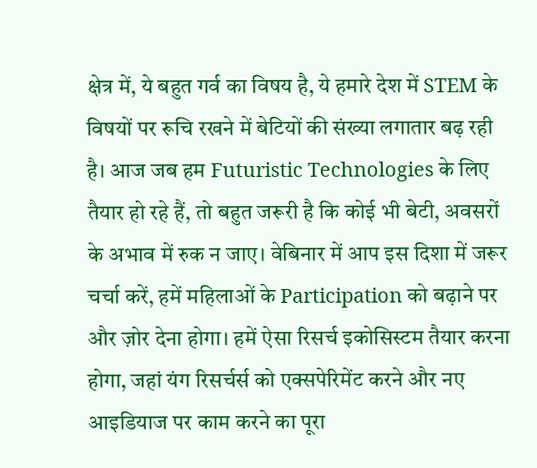क्षेत्र में, ये बहुत गर्व का विषय है, ये हमारे देश में STEM के विषयों पर रूचि रखने में बेटियों की संख्या लगातार बढ़ रही है। आज जब हम Futuristic Technologies के लिए तैयार हो रहे हैं, तो बहुत जरूरी है कि कोई भी बेटी, अवसरों के अभाव में रुक न जाए। वेबिनार में आप इस दिशा में जरूर चर्चा करें, हमें महिलाओं के Participation को बढ़ाने पर और ज़ोर देना होगा। हमें ऐसा रिसर्च इकोसिस्टम तैयार करना होगा, जहां यंग रिसर्चर्स को एक्सपेरिमेंट करने और नए आइडियाज पर काम करने का पूरा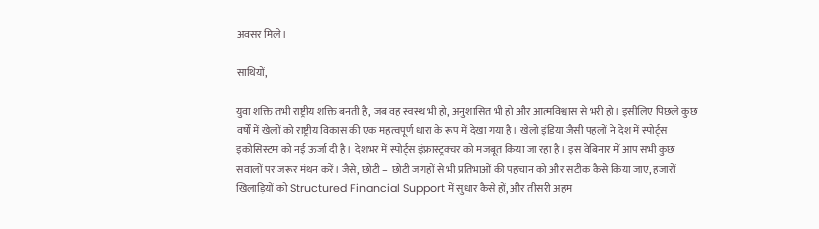अवसर मिले।

साथियों,

युवा शक्ति तभी राष्ट्रीय शक्ति बनती है, जब वह स्वस्थ भी हो, अनुशासित भी हो और आत्मविश्वास से भरी हो। इसीलिए पिछले कुछ वर्षों में खेलों को राष्ट्रीय विकास की एक महत्वपूर्ण धारा के रूप में देखा गया है। खेलो इंडिया जैसी पहलों ने देश में स्पोर्ट्स इकोसिस्टम को नई ऊर्जा दी है। देशभर में स्पोर्ट्स इंफ्रास्ट्रक्चर को मजबूत किया जा रहा है। इस वेबिनार में आप सभी कुछ सवालों पर जरूर मंथन करें। जैसे, छोटी – छोटी जगहों से भी प्रतिभाओं की पहचान को और सटीक कैसे किया जाए, हजारों खिलाड़ियों को Structured Financial Support में सुधार कैसे हों, और तीसरी अहम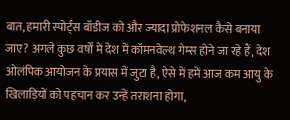बात, हमारी स्पोर्ट्स बॉडीज को और ज्यादा प्रोफेशनल कैसे बनाया जाए? अगले कुछ वर्षों में देश में कॉमनवेल्थ गेम्स होने जा रहे हैं, देश ओलंपिक आयोजन के प्रयास में जुटा है, ऐसे में हमें आज कम आयु के खिलाड़ियों को पहचान कर उन्हें तराशना होगा,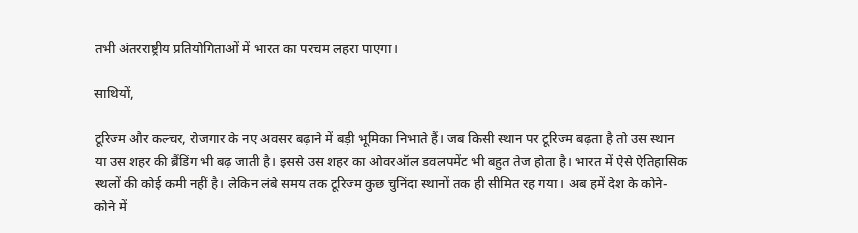तभी अंतरराष्ट्रीय प्रतियोगिताओं में भारत का परचम लहरा पाएगा।

साथियों,

टूरिज्म और कल्चर, रोजगार के नए अवसर बढ़ाने में बड़ी भूमिका निभाते हैं। जब किसी स्थान पर टूरिज्म बढ़ता है तो उस स्थान या उस शहर की ब्रैंडिंग भी बढ़ जाती है। इससे उस शहर का ओवरऑल डवलपमेंट भी बहुत तेज होता है। भारत में ऐसे ऐतिहासिक स्थलों की कोई कमी नहीं है। लेकिन लंबे समय तक टूरिज्म कुछ चुनिंदा स्थानों तक ही सीमित रह गया। अब हमें देश के कोने-कोने में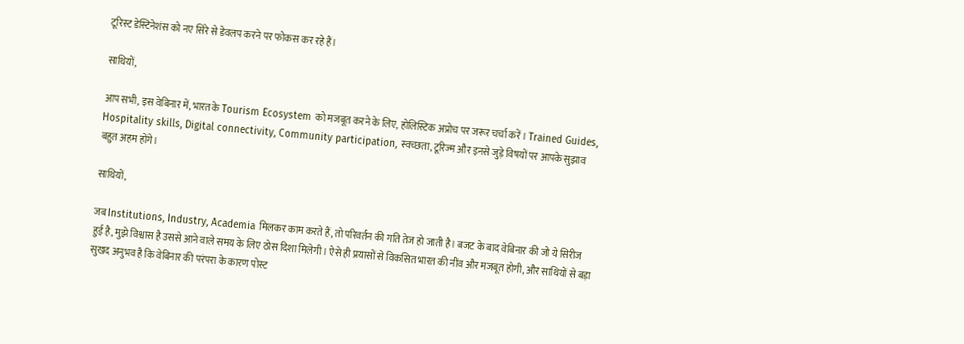टूरिस्ट डेस्टिनेशंस को नए सिरे से डेवलप करने पर फोकस कर रहे हैं।

साथियों,

आप सभी, इस वेबिनार में, भारत के Tourism Ecosystem को मजबूत करने के लिए, होलिस्टिक अप्रोच पर जरूर चर्चा करें। Trained Guides, Hospitality skills, Digital connectivity, Community participation, स्वच्छता, टूरिज्म और इनसे जुड़े विषयों पर आपके सुझाव बहुत अहम होंगे।

साथियों,

जब Institutions, Industry, Academia मिलकर काम करते हैं, तो परिवर्तन की गति तेज हो जाती है। बजट के बाद वेबिनार की जो ये सिरीज हुई है, मुझे विश्वास है उससे आने वाले समय के लिए ठोस दिशा मिलेगी। ऐसे ही प्रयासों से विकसित भारत की नींव और मजबूत होगी, और साथियों से बड़ा सुखद अनुभव है कि वेबिनार की परंपरा के कारण पोस्ट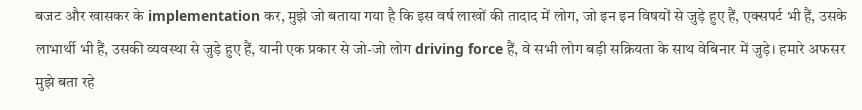बजट और खासकर के implementation कर, मुझे जो बताया गया है कि इस वर्ष लाखों की तादाद में लोग, जो इन इन विषयों से जुड़े हुए हैं, एक्सपर्ट भी हैं, उसके लाभार्थी भी हैं, उसकी व्यवस्था से जुड़े हुए हैं, यानी एक प्रकार से जो-जो लोग driving force हैं, वे सभी लोग बड़ी सक्रियता के साथ वेबिनार में जुड़े। हमारे अफसर मुझे बता रहे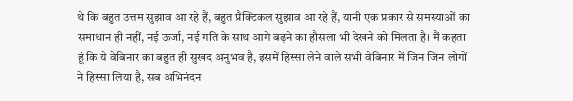थे कि बहुत उत्तम सुझाव आ रहे हैं, बहुत प्रैक्टिकल सुझाव आ रहे हैं, यानी एक प्रकार से समस्याओं का समाधान ही नहीं, नई ऊर्जा, नई गति के साथ आगे बढ़ने का हौसला भी देखने को मिलता है। मैं कहता हूं कि ये वेबिनार का बहुत ही सुखद अनुभव है, इसमें हिस्सा लेने वाले सभी वेबिनार में जिन जिन लोगों ने हिस्सा लिया है, सब अभिनंदन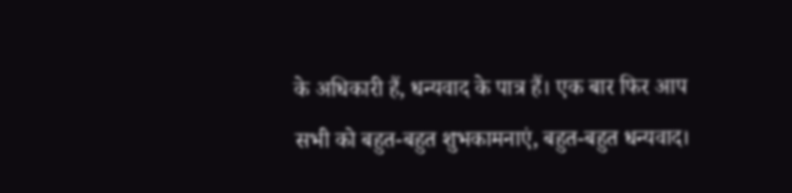के अधिकारी हैं, धन्यवाद के पात्र हैं। एक बार फिर आप सभी को बहुत-बहुत शुभकामनाएं, बहुत-बहुत धन्यवाद।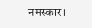नमस्कार।